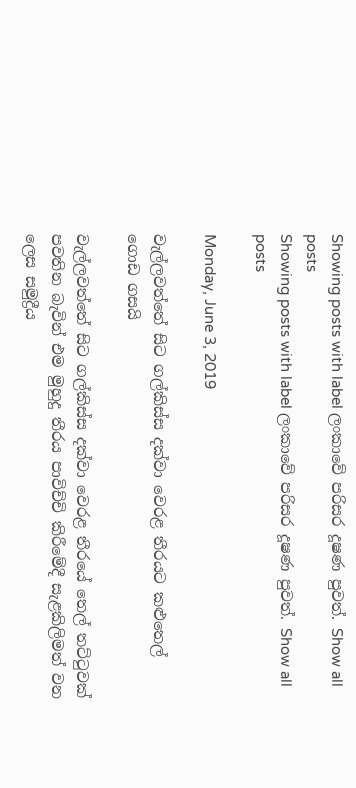Showing posts with label ලංකාවේ පරිසර දූෂණ පුවත්. Show all posts
Showing posts with label ලංකාවේ පරිසර දූෂණ පුවත්. Show all posts

Monday, June 3, 2019

වැල්ලවත්තේ සිට ගල්කිස්ස දක්වා වෙරළ තීරයට කළුතෙල් ගොඩ ගසයි

වැල්ලවත්තේ සිට ගල්කිස්ස දක්වා වෙරළ තීරයේ තෙල් තට්ටුවක් පවතින බැවින් එම මුහුදු තීරය පාවිච්චි කිරීමේදී සැළකිලිමත් වන ලෙස සමුද්‍රීය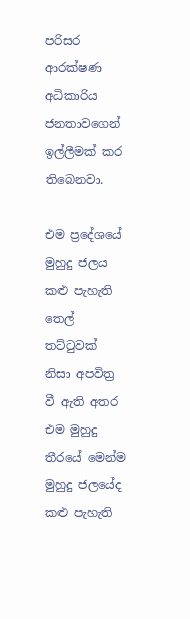පරිසර ආරක්ෂණ අධිකාරිය ජනතාවගෙන් ඉල්ලීමක් කර තිබෙනවා.

එම ප්‍රදේශයේ මුහුදු ජලය  කළු පැහැති තෙල් තට්ටුවක් නිසා අපවිත්‍ර වී ඇති අතර එම මුහුදු තීරයේ මෙන්ම මුහුදු ජලයේද කළු පැහැති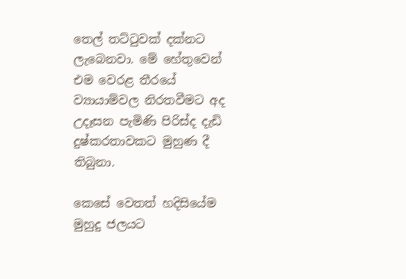තෙල් තට්ටුවක් දක්නට ලැබෙනවා. මේ හේතුවෙන් එම වෙරළ තීරයේ ව්‍යායාම්වල නිරතවීමට අද උදෑසන පැමිණි පිරිස්ද දැඩි දුෂ්කරතාවකට මුහුණ දී තිබුනා.

කෙසේ වෙතත් හදිසියේම මුහුදු ජලයට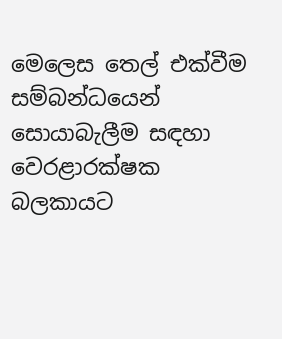මෙලෙස තෙල් එක්වීම සම්බන්ධයෙන් සොයාබැලීම සඳහා වෙරළාරක්ෂක බලකායට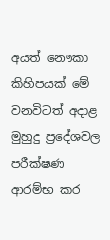අයත් නෞකා කිහිපයක් මේ වනවිටත් අදාළ මුහුදු ප්‍රදේශවල පරීක්ෂණ ආරම්භ කර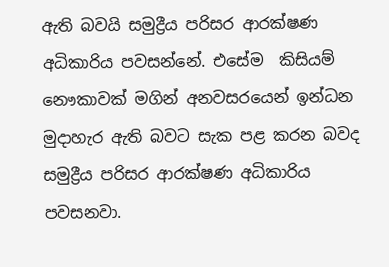ඇති බවයි සමුද්‍රීය පරිසර ආරක්ෂණ අධිකාරිය පවසන්නේ. එසේම  කිසියම් නෞකාවක් මගින් අනවසරයෙන් ඉන්ධන මුදාහැර ඇති බවට සැක පළ කරන බවද සමුද්‍රීය පරිසර ආරක්ෂණ අධිකාරිය පවසනවා.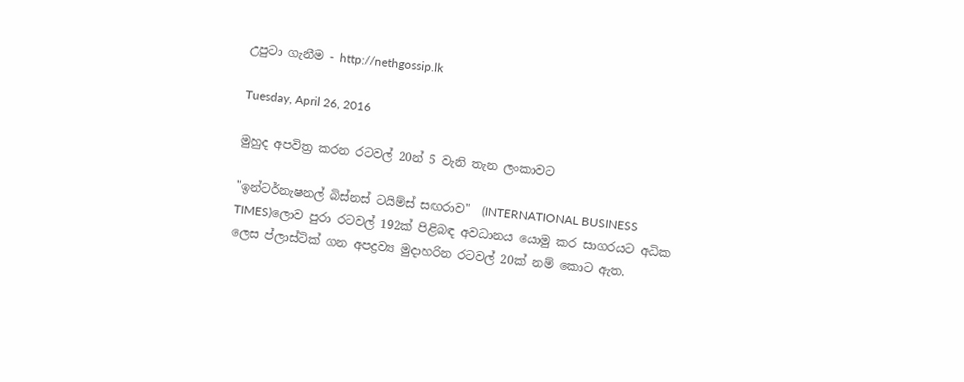උපුටා ගැනීම - http://nethgossip.lk

Tuesday, April 26, 2016

මුහුද අපවිත්‍ර කරන රටවල් 20න් 5 වැනි තැන ලංකාවට

"ඉන්ටර්නැෂනල් බිස්නස් ටයිම්ස් සඟරාව"  (INTERNATIONAL BUSINESS TIMES)ලොව පුරා රටවල් 192ක් පිළිබඳ අවධානය යොමු කර සාගරයට අධික ලෙස ප්ලාස්ටික් ගන අපද්‍රව්‍ය මුදාහරින රටවල් 20ක් නම් කොට ඇත.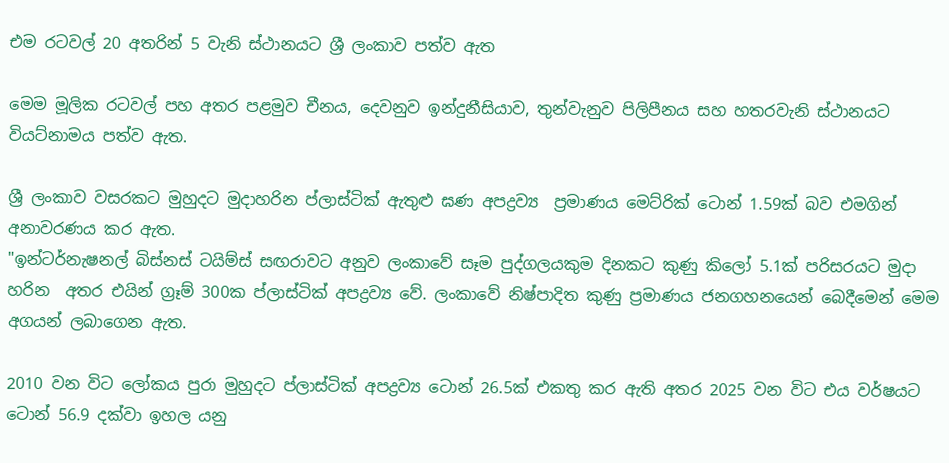එම රටවල් 20 අතරින් 5 වැනි ස්ථානයට ශ්‍රී ලංකාව පත්ව ඇත

මෙම මූලික රටවල් පහ අතර පළමුව චීනය, දෙවනුව ඉන්දුනීසියාව, තුන්වැනුව පිලිපීනය සහ හතරවැනි ස්ථානයට වියට්නාමය පත්ව ඇත.

ශ්‍රී ලංකාව වසරකට මුහුදට මුදාහරින ප්ලාස්ටික් ඇතුළු ඝණ අපද්‍රව්‍ය  ප්‍රමාණය මෙට්රික් ටොන් 1.59ක් බව එමගින් අනාවරණය කර ඇත.
"ඉන්ටර්නැෂනල් බිස්නස් ටයිම්ස් සඟරාවට අනුව ලංකාවේ සෑම පුද්ගලයකුම දිනකට කුණු කිලෝ 5.1ක් පරිසරයට මුදා හරින  අතර එයින් ග්‍රෑම් 300ක ප්ලාස්ටික් අපද්‍රව්‍ය වේ. ලංකාවේ නිෂ්පාදිත කුණු ප්‍රමාණය ජනගහනයෙන් බෙදීමෙන් මෙම අගයන් ලබාගෙන ඇත.

2010 වන විට ලෝකය පුරා මුහුදට ප්ලාස්ටික් අපද්‍රව්‍ය ටොන් 26.5ක් එකතු කර ඇති අතර 2025 වන විට එය වර්ෂයට ටොන් 56.9 දක්වා ඉහල යනු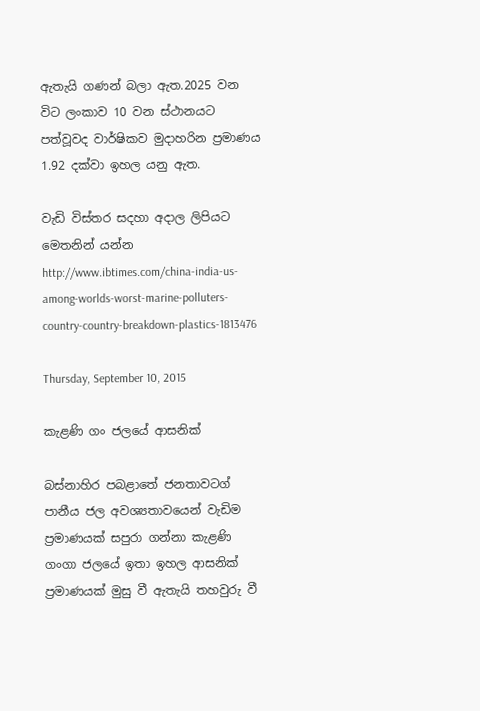ඇතැයි ගණන් බලා ඇත.2025 වන විට ලංකාව 10 වන ස්ථානයට පත්වූවද වාර්ෂිකව මුදාහරින ප්‍රමාණය 1.92 දක්වා ඉහල යනු ඇත.

වැඩි විස්තර සදහා අදාල ලිපියට මෙතනින් යන්න http://www.ibtimes.com/china-india-us-among-worlds-worst-marine-polluters-country-country-breakdown-plastics-1813476

Thursday, September 10, 2015

කැළණි ගං ජලයේ ආසනික්

බස්නාහිර පබළාතේ ජනතාවටග් පානීය ජල අවශ්‍යතාවයෙන් වැඩිම ප්‍රමාණයක් සපුරා ගන්නා කැළණි ගංගා ජලයේ ඉතා ඉහල ආසනික් ප්‍රමාණයක් මුසු වී ඇතැයි තහවුරු වී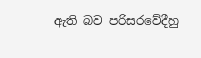ඇති බව පරිසරවේදීහු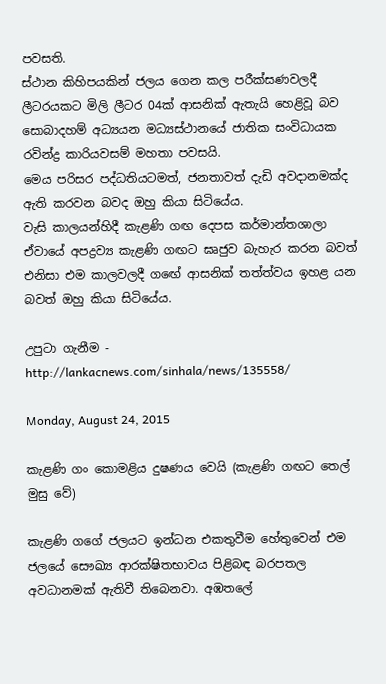පවසති.
ස්ථාන කිහිපයකින් ජලය ගෙන කල පරීක්‍සණවලදී ලීටරයකට මිලි ලීටර 04ක් ආසනික් ඇතැයි හෙළිවූ බව සොබාදහම් අධ්‍යයන මධ්‍යස්ථානයේ ජාතික සංවිධායක රවින්ද්‍ර කාරියවසම් මහතා පවසයි.
මෙය පරිසර පද්ධතියටමත්, ජනතාවත් දැඩි අවදානමක්ද ඇති කරවන බවද ඔහු කියා සිටියේය.
වැසි කාලයන්හිදී කැළණි ගඟ දෙපස කර්මාන්තශාලා ඒවායේ අපද්‍රව්‍ය කැළණි ගඟට ඝෘජුව බැහැර කරන බවත් එනිසා එම කාලවලදී ගඟේ ආසනික් තත්ත්වය ඉහළ යන බවත් ඔහු කියා සිටියේය.

උපුටා ගැනීම - http://lankacnews.com/sinhala/news/135558/

Monday, August 24, 2015

කැළණි ගං කොමළිය දුෂණය වෙයි (කැළණි ගඟට තෙල් මුසු වේ)

කැළණි ගගේ ජලයට ඉන්ධන එකතුවීම හේතුවෙන් එම ජලයේ සෞඛ්‍ය ආරක්ෂිතභාවය පිළිබඳ බරපතල අවධානමක් ඇතිවී තිබෙනවා. අඹතලේ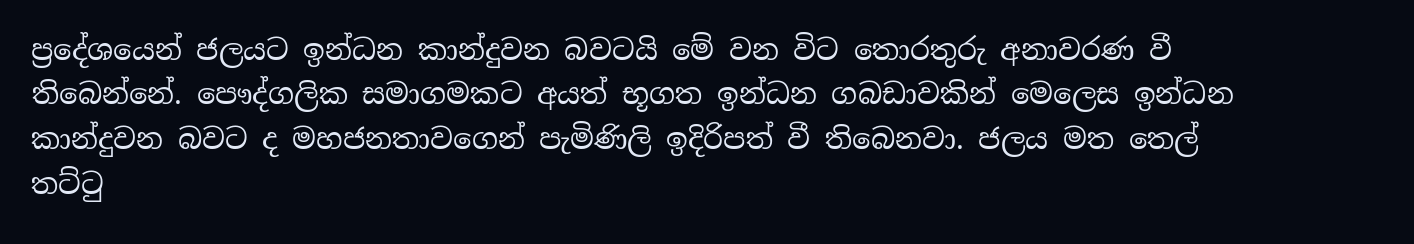ප්‍රදේශයෙන් ජලයට ඉන්ධන කාන්දුවන බවටයි මේ වන විට තොරතුරු අනාවරණ වී තිබෙන්නේ. පෞද්ගලික සමාගමකට අයත් භූගත ඉන්ධන ගබඩාවකින් මෙලෙස ඉන්ධන කාන්දුවන බවට ද මහජනතාවගෙන් පැමිණිලි ඉදිරිපත් වී තිබෙනවා. ජලය මත තෙල් තට්ටු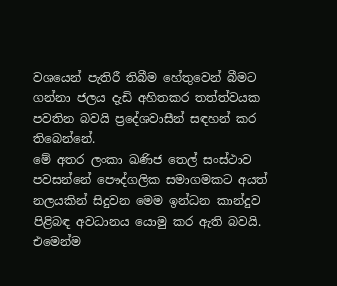වශයෙන් පැතිරී තිබීම හේතුවෙන් බීමට ගන්නා ජලය දැඩි අහිතකර තත්ත්වයක පවතින බවයි ප්‍රදේශවාසීන් සඳහන් කර තිබෙන්නේ.
මේ අතර ලංකා ඛණිජ තෙල් සංස්ථාව පවසන්නේ පෞද්ගලික සමාගමකට අයත් නලයකින් සිදුවන මෙම ඉන්ධන කාන්දුව පිළිබඳ අවධානය යොමු කර ඇති බවයි. එමෙන්ම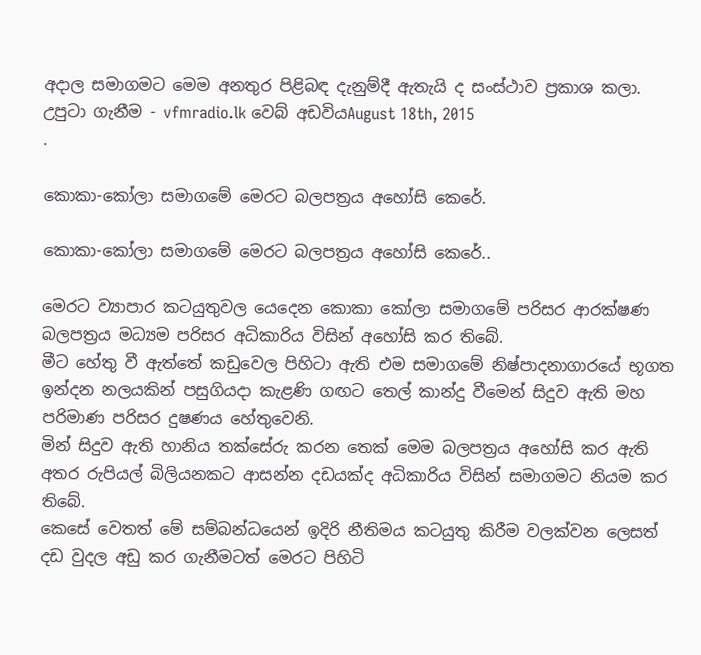අදාල සමාගමට මෙම අනතුර පිළිබඳ දැනුම්දී ඇතැයි ද සංස්ථාව ප්‍රකාශ කලා.
උපුටා ගැනීම - vfmradio.lk වෙබ් අඩවියAugust 18th, 2015
.

කොකා-කෝලා සමාගමේ මෙරට බලපත්‍රය අහෝසි කෙරේ.

කොකා-කෝලා සමාගමේ මෙරට බලපත්‍රය අහෝසි කෙරේ..

මෙරට ව්‍යාපාර කටයුතුවල යෙදෙන කොකා කෝලා සමාගමේ පරිසර ආරක්ෂණ බලපත්‍රය මධ්‍යම පරිසර අධිකාරිය විසින් අහෝසි කර තිබේ.
මීට හේතු වී ඇත්තේ කඩුවෙල පිහිටා ඇති එම සමාගමේ නිෂ්පාදනාගාරයේ භූගත ඉන්දන නලයකින් පසුගියදා කැළණි ගඟට තෙල් කාන්දු වීමෙන් සිදුව ඇති මහ පරිමාණ පරිසර දුෂණය හේතුවෙනි.
මින් සිදුව ඇති හානිය තක්සේරු කරන තෙක් මෙම බලපත්‍රය අහෝසි කර ඇති අතර රුපියල් බිලියනකට ආසන්න දඩයක්ද අධිකාරිය විසින් සමාගමට නියම කර තිබේ.
කෙසේ වෙතත් මේ සම්බන්ධයෙන් ඉදිරි නීතිමය කටයුතු කිරීම වලක්වන ලෙසත් දඩ වුදල අඩු කර ගැනීමටත් මෙරට පිහිටි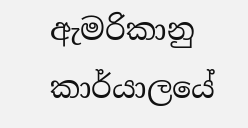ඇමරිකානු  කාර්යාලයේ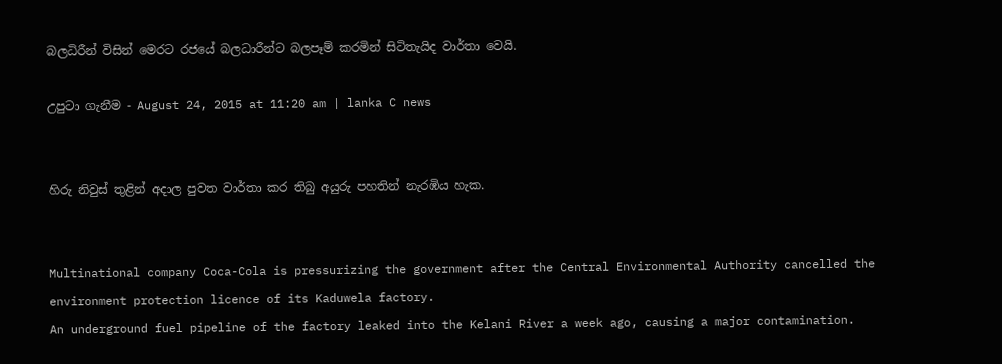බලධිරීන් විසින් මෙරට රජයේ බලධාරීන්ට බලපෑම් කරමින් සිටිතැයිද වාර්තා වෙයි.

උපුටා ගැනීම - August 24, 2015 at 11:20 am | lanka C news


හිරු නිවුස් තුළින් අදාල පුවත වාර්තා කර තිබු අයුරු පහතින් නැරඹිය හැක.


Multinational company Coca-Cola is pressurizing the government after the Central Environmental Authority cancelled the environment protection licence of its Kaduwela factory.
An underground fuel pipeline of the factory leaked into the Kelani River a week ago, causing a major contamination.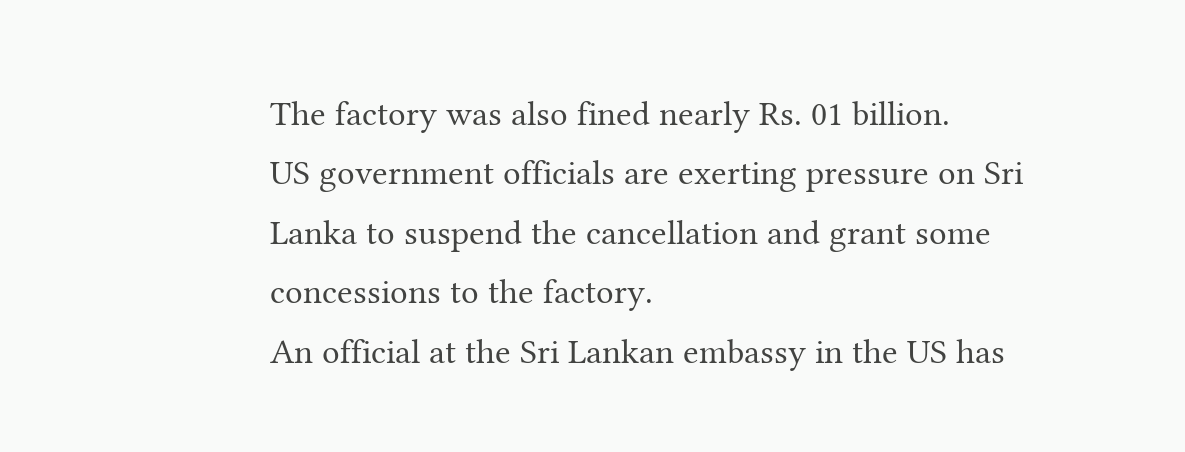The factory was also fined nearly Rs. 01 billion.
US government officials are exerting pressure on Sri Lanka to suspend the cancellation and grant some concessions to the factory.
An official at the Sri Lankan embassy in the US has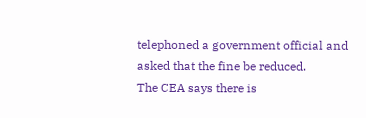telephoned a government official and asked that the fine be reduced.
The CEA says there is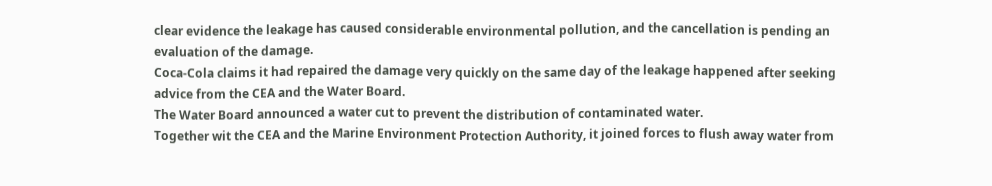clear evidence the leakage has caused considerable environmental pollution, and the cancellation is pending an evaluation of the damage.
Coca-Cola claims it had repaired the damage very quickly on the same day of the leakage happened after seeking advice from the CEA and the Water Board.
The Water Board announced a water cut to prevent the distribution of contaminated water.
Together wit the CEA and the Marine Environment Protection Authority, it joined forces to flush away water from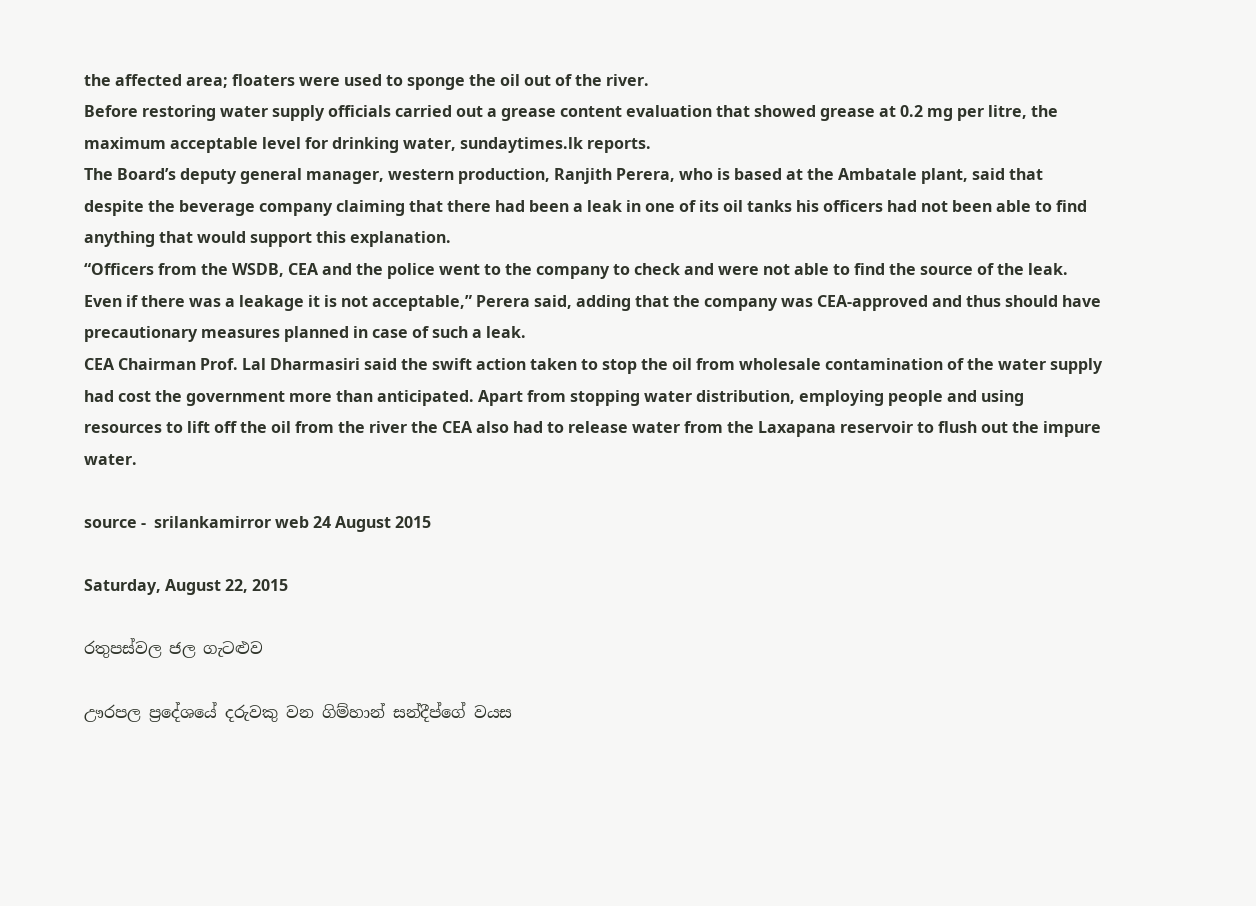the affected area; floaters were used to sponge the oil out of the river.
Before restoring water supply officials carried out a grease content evaluation that showed grease at 0.2 mg per litre, the maximum acceptable level for drinking water, sundaytimes.lk reports.
The Board’s deputy general manager, western production, Ranjith Perera, who is based at the Ambatale plant, said that despite the beverage company claiming that there had been a leak in one of its oil tanks his officers had not been able to find anything that would support this explanation.
“Officers from the WSDB, CEA and the police went to the company to check and were not able to find the source of the leak. Even if there was a leakage it is not acceptable,” Perera said, adding that the company was CEA-approved and thus should have precautionary measures planned in case of such a leak.
CEA Chairman Prof. Lal Dharmasiri said the swift action taken to stop the oil from wholesale contamination of the water supply had cost the government more than anticipated. Apart from stopping water distribution, employing people and using resources to lift off the oil from the river the CEA also had to release water from the Laxapana reservoir to flush out the impure water.

source -  srilankamirror web 24 August 2015

Saturday, August 22, 2015

රතුපස්වල ජල ගැටළුව

ඌරපල ප්‍රදේශයේ දරුවකු වන ගිම්හාන් සන්දීප්ගේ වයස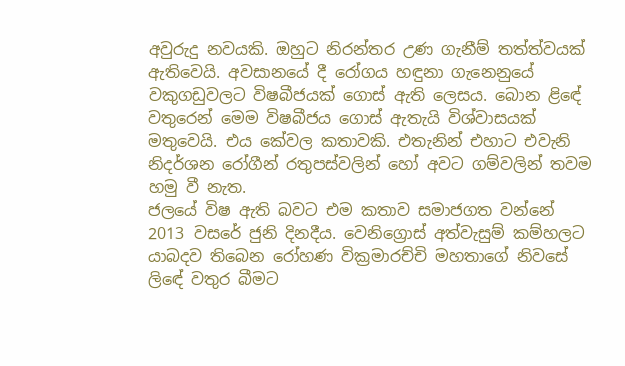අවුරුදු නවයකි. ඔහුට නිරන්තර උණ ගැනීම් තත්ත්වයක්‌ ඇතිවෙයි. අවසානයේ දී රෝගය හඳුනා ගැනෙනුයේ වකුගඩුවලට විෂබීජයක්‌ ගොස්‌ ඇති ලෙසය. බොන ළිඳේ වතුරෙන් මෙම විෂබීජය ගොස්‌ ඇතැයි විශ්වාසයක්‌ මතුවෙයි. එය කේවල කතාවකි. එතැනින් එහාට එවැනි නිදර්ශන රෝගීන් රතුපස්‌වලින් හෝ අවට ගම්වලින් තවම හමු වී නැත.
ජලයේ විෂ ඇති බවට එම කතාව සමාජගත වන්නේ 2013 වසරේ ජුනි දිනදීය. වෙනිග්‍රොස්‌ අත්වැසුම් කම්හලට යාබදව තිබෙන රෝහණ වික්‍රමාරච්චි මහතාගේ නිවසේ ලිඳේ වතුර බීමට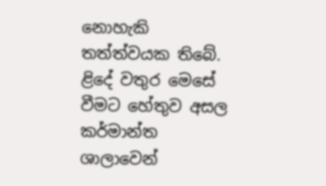නොහැකි තත්ත්වයක තිබේ. ළිදේ වතුර මෙසේ වීමට හේතුව අසල කර්මාන්ත ශාලාවෙන්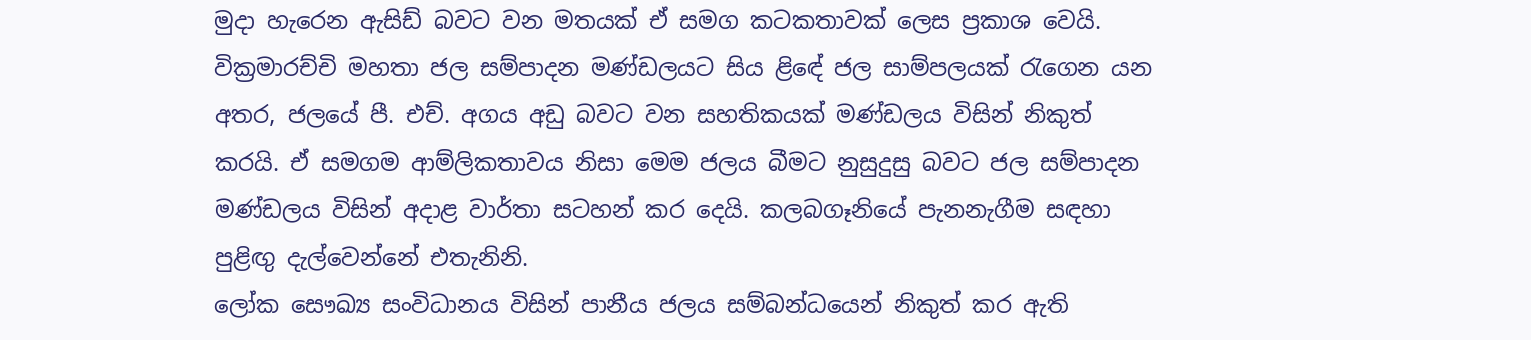මුදා හැරෙන ඇසිඩ් බවට වන මතයක්‌ ඒ සමග කටකතාවක්‌ ලෙස ප්‍රකාශ වෙයි. වික්‍රමාරච්චි මහතා ජල සම්පාදන මණ්‌ඩලයට සිය ළිඳේ ජල සාම්පලයක්‌ රැගෙන යන අතර, ජලයේ පී. එච්. අගය අඩු බවට වන සහතිකයක්‌ මණ්‌ඩලය විසින් නිකුත් කරයි. ඒ සමගම ආම්ලිකතාවය නිසා මෙම ජලය බීමට නුසුදුසු බවට ජල සම්පාදන මණ්‌ඩලය විසින් අදාළ වාර්තා සටහන් කර දෙයි. කලබගෑනියේ පැනනැගීම සඳහා පුළිඟු දැල්වෙන්නේ එතැනිනි.
ලෝක සෞඛ්‍ය සංවිධානය විසින් පානීය ජලය සම්බන්ධයෙන් නිකුත් කර ඇති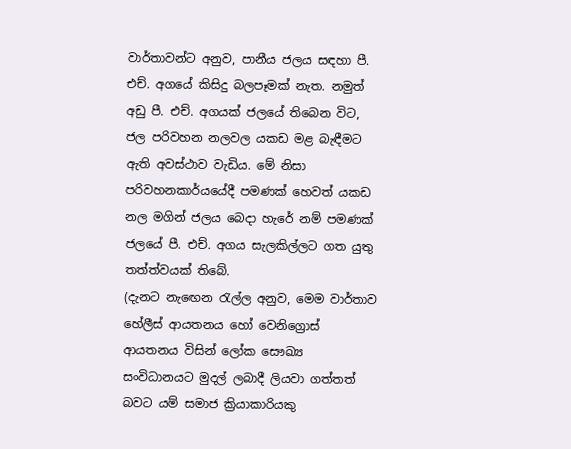වාර්තාවන්ට අනුව, පානීය ජලය සඳහා පී. එච්. අගයේ කිසිදු බලපෑමක්‌ නැත. නමුත් අඩු පී. එච්. අගයක්‌ ජලයේ තිබෙන විට, ජල පරිවහන නලවල යකඩ මළ බැඳීමට ඇති අවස්‌ථාව වැඩිය. මේ නිසා පරිවහනකාර්යයේදී පමණක්‌ හෙවත් යකඩ නල මගින් ජලය බෙදා හැරේ නම් පමණක්‌ ජලයේ පී. එච්. අගය සැලකිල්ලට ගත යුතු තත්ත්වයක්‌ තිබේ.
(දැනට නැඟෙන රැල්ල අනුව, මෙම වාර්තාව හේලීස්‌ ආයතනය හෝ වෙනිග්‍රොස්‌ ආයතනය විසින් ලෝක සෞඛ්‍ය සංවිධානයට මුදල් ලබාදී ලියවා ගත්තත් බවට යම් සමාජ ක්‍රියාකාරියකු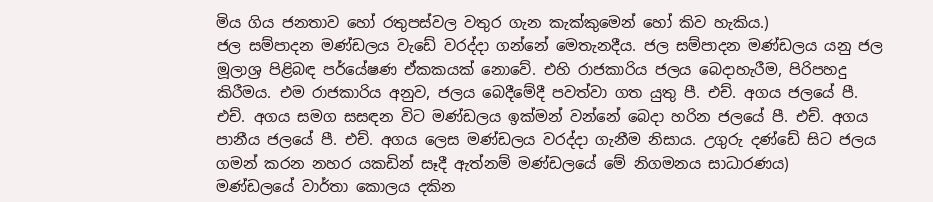මිය ගිය ජනතාව හෝ රතුපස්‌වල වතුර ගැන කැක්‌කුමෙන් හෝ කිව හැකිය.)
ජල සම්පාදන මණ්‌ඩලය වැඩේ වරද්දා ගන්නේ මෙතැනදීය. ජල සම්පාදන මණ්‌ඩලය යනු ජල මූලාශ්‍ර පිළිබඳ පර්යේෂණ ඒකකයක්‌ නොවේ. එහි රාජකාරිය ජලය බෙදාහැරීම, පිරිපහදු කිරීමය. එම රාජකාරිය අනුව, ජලය බෙදීමේදී පවත්වා ගත යුතු පී. එච්. අගය ජලයේ පී. එච්. අගය සමග සසඳන විට මණ්‌ඩලය ඉක්‌මන් වන්නේ බෙදා හරින ජලයේ පී. එච්. අගය පානීය ජලයේ පී. එච්. අගය ලෙස මණ්‌ඩලය වරද්දා ගැනීම නිසාය. උගුරු දණ්‌ඩේ සිට ජලය ගමන් කරන නහර යකඩින් සෑදී ඇත්නම් මණ්‌ඩලයේ මේ නිගමනය සාධාරණය)
මණ්‌ඩලයේ වාර්තා කොලය දකින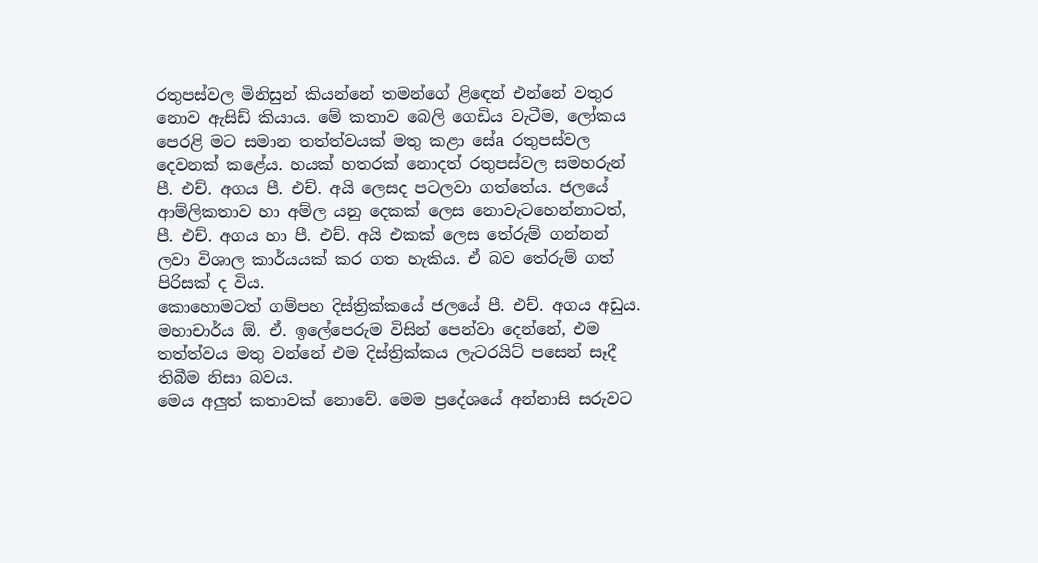රතුපස්‌වල මිනිසුන් කියන්නේ තමන්ගේ ළිඳෙන් එන්නේ වතුර නොව ඇසිඩ් කියාය. මේ කතාව බෙලි ගෙඩිය වැටීම, ලෝකය පෙරළි මට සමාන තත්ත්වයක්‌ මතු කළා සේa රතුපස්‌වල දෙවනක්‌ කළේය. හයක්‌ හතරක්‌ නොදත් රතුපස්‌වල සමහරුන් පී. එච්. අගය පී. එච්. අයි ලෙසද පටලවා ගත්තේය. ජලයේ ආම්ලිකතාව හා අම්ල යනු දෙකක්‌ ලෙස නොවැටහෙන්නාටත්, පී. එච්. අගය හා පී. එච්. අයි එකක්‌ ලෙස තේරුම් ගන්නන් ලවා විශාල කාර්යයක්‌ කර ගත හැකිය. ඒ බව තේරුම් ගත් පිරිසක්‌ ද විය.
කොහොමටත් ගම්පහ දිස්‌ත්‍රික්‌කයේ ජලයේ පී. එච්. අගය අඩුය. මහාචාර්ය ඕ. ඒ. ඉලේපෙරුම විසින් පෙන්වා දෙන්නේ, එම තත්ත්වය මතු වන්නේ එම දිස්‌ත්‍රික්‌කය ලැටරයිට්‌ පසෙන් සෑදී තිබීම නිසා බවය.
මෙය අලුත් කතාවක්‌ නොවේ. මෙම ප්‍රදේශයේ අන්නාසි සරුවට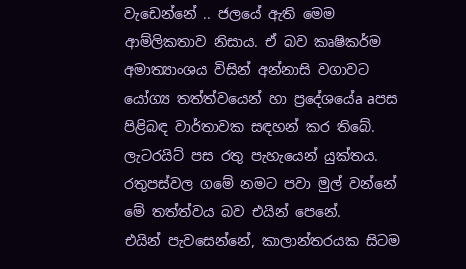වැඩෙන්නේ .. ජලයේ ඇති මෙම ආම්ලිකතාව නිසාය. ඒ බව කෘෂිකර්ම අමාත්‍යාංශය විසින් අන්නාසි වගාවට යෝග්‍ය තත්ත්වයෙන් හා ප්‍රදේශයේa aපස පිළිබඳ වාර්තාවක සඳහන් කර තිබේ. ලැටරයිට්‌ පස රතු පැහැයෙන් යුක්‌තය. රතුපස්‌වල ගමේ නමට පවා මුල් වන්නේ මේ තත්ත්වය බව එයින් පෙනේ.
එයින් පැවසෙන්නේ, කාලාන්තරයක සිටම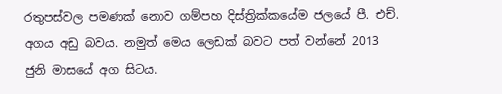රතුපස්‌වල පමණක්‌ නොව ගම්පහ දිස්‌ත්‍රික්‌කයේම ජලයේ පී. එච්. අගය අඩු බවය. නමුත් මෙය ලෙඩක්‌ බවට පත් වන්නේ 2013 ජුනි මාසයේ අග සිටය.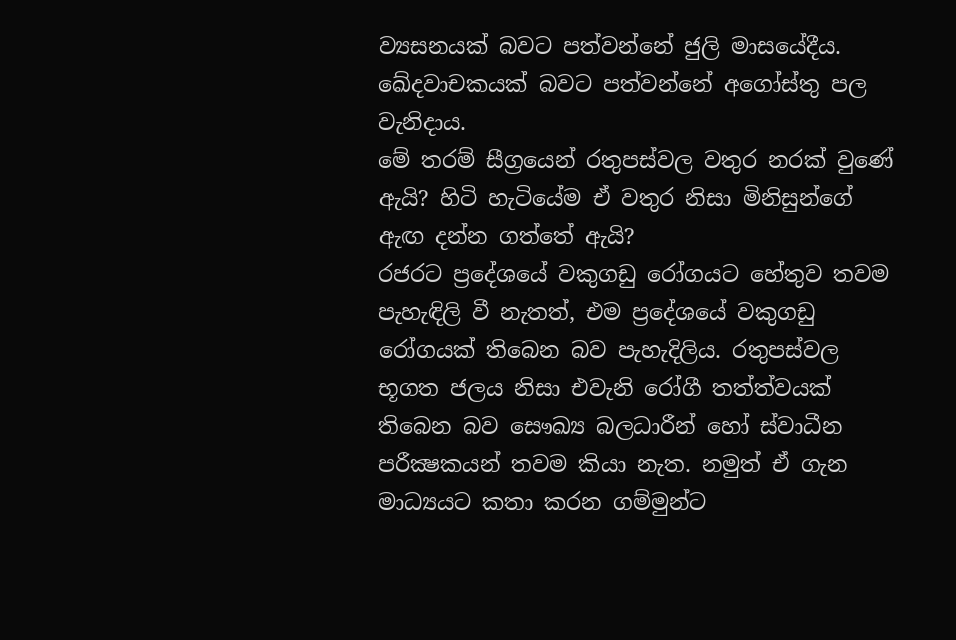ව්‍යසනයක්‌ බවට පත්වන්නේ ජුලි මාසයේදීය. ඛේදවාචකයක්‌ බවට පත්වන්නේ අගෝස්‌තු පල වැනිදාය.
මේ තරම් සීග්‍රයෙන් රතුපස්‌වල වතුර නරක්‌ වුණේ ඇයි? හිටි හැටියේම ඒ වතුර නිසා මිනිසුන්ගේ ඇඟ දන්න ගත්තේ ඇයි?
රජරට ප්‍රදේශයේ වකුගඩු රෝගයට හේතුව තවම පැහැඳිලි වී නැතත්, එම ප්‍රදේශයේ වකුගඩු රෝගයක්‌ තිබෙන බව පැහැදිලිය. රතුපස්‌වල භූගත ජලය නිසා එවැනි රෝගී තත්ත්වයක්‌ තිබෙන බව සෞඛ්‍ය බලධාරීන් හෝ ස්‌වාධීන පරීක්‍ෂකයන් තවම කියා නැත. නමුත් ඒ ගැන මාධ්‍යයට කතා කරන ගම්මුන්ට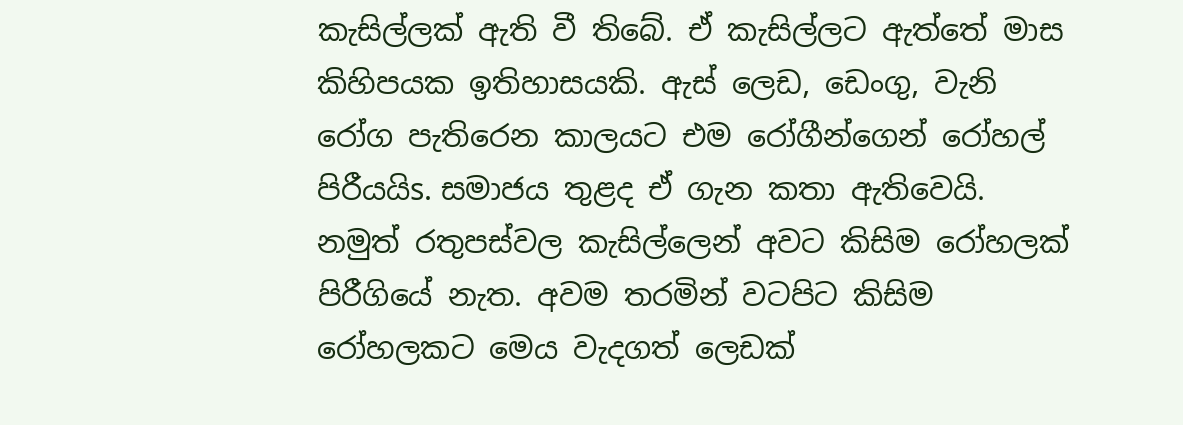කැසිල්ලක්‌ ඇති වී තිබේ. ඒ කැසිල්ලට ඇත්තේ මාස කිහිපයක ඉතිහාසයකි. ඇස්‌ ලෙඩ, ඩෙංගු, වැනි රෝග පැතිරෙන කාලයට එම රෝගීන්ගෙන් රෝහල් පිරීයයිs. සමාජය තුළද ඒ ගැන කතා ඇතිවෙයි. නමුත් රතුපස්‌වල කැසිල්ලෙන් අවට කිසිම රෝහලක්‌ පිරීගියේ නැත. අවම තරමින් වටපිට කිසිම රෝහලකට මෙය වැදගත් ලෙඩක්‌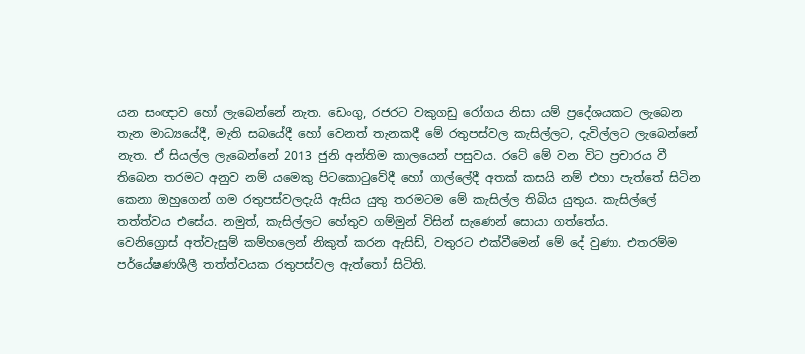යන සංඥාව හෝ ලැබෙන්නේ නැත. ඩෙංගු, රජරට වකුගඩු රෝගය නිසා යම් ප්‍රදේශයකට ලැබෙන තැන මාධ්‍යයේදී, මැති සබයේදී හෝ වෙනත් තැනකදී මේ රතුපස්‌වල කැසිල්ලට, දැවිල්ලට ලැබෙන්නේ නැත. ඒ සියල්ල ලැබෙන්නේ 2013 ජුනි අන්තිම කාලයෙන් පසුවය. රටේ මේ වන විට ප්‍රචාරය වී තිබෙන තරමට අනුව නම් යමෙකු පිටකොටුවේදී හෝ ගාල්ලේදී අතක්‌ කසයි නම් එහා පැත්තේ සිටින කෙනා ඔහුගෙන් ගම රතුපස්‌වලදැයි ඇසිය යුතු තරමටම මේ කැසිල්ල තිබිය යුතුය. කැසිල්ලේ තත්ත්වය එසේය. නමුත්, කැසිල්ලට හේතුව ගම්මුන් විසින් සැණෙන් සොයා ගත්තේය.
වෙනිග්‍රොස්‌ අත්වැසුම් කම්හලෙන් නිකුත් කරන ඇසිඩ්, වතුරට එක්‌වීමෙන් මේ දේ වුණා. එතරම්ම පර්යේෂණශීලී තත්ත්වයක රතුපස්‌වල ඇත්තෝ සිටිති.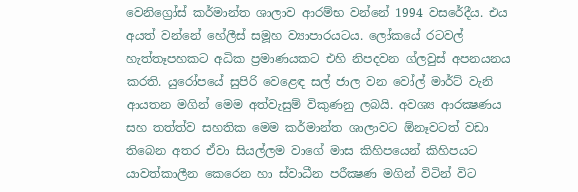වෙනිග්‍රෝස්‌ කර්මාන්ත ශාලාව ආරම්භ වන්නේ 1994 වසරේදීය. එය අයත් වන්නේ හේලීස්‌ සමූහ ව්‍යාපාරයටය. ලෝකයේ රටවල් හැත්තෑපහකට අධික ප්‍රමාණයකට එහි නිපදවන ග්ලවුස්‌ අපනයනය කරති. යුරෝපයේ සුපිරි වෙළෙඳ සල් ජාල වන වෝල් මාර්ට්‌ වැනි ආයතන මගින් මෙම අත්වැසුම් විකුණනු ලබයි. අවශ්‍ය ආරක්‍ෂණය සහ තත්ත්ව සහතික මෙම කර්මාන්ත ශාලාවට ඕනෑවටත් වඩා තිබෙන අතර ඒවා සියල්ලම වාගේ මාස කිහිපයෙන් කිහිපයට යාවත්කාලීන කෙරෙන හා ස්‌වාධීන පරීක්‍ෂණ මගින් විටින් විට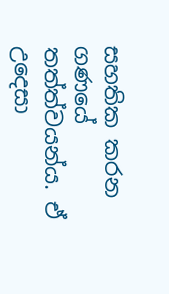සහතික කරන ගණයේ තත්ත්වයන්ය. ඒ උදෙසා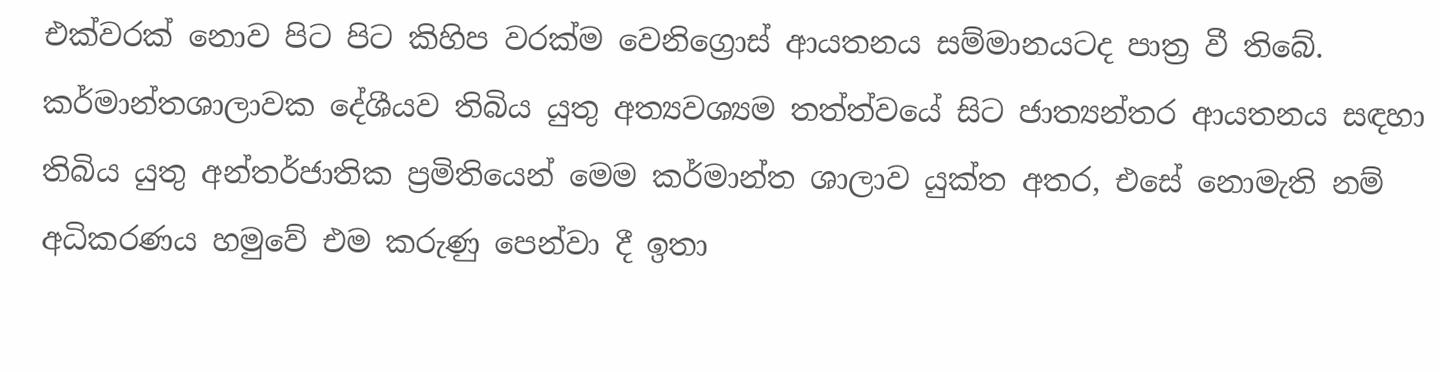එක්‌වරක්‌ නොව පිට පිට කිහිප වරක්‌ම වෙනිග්‍රොස්‌ ආයතනය සම්මානයටද පාත්‍ර වී තිබේ. කර්මාන්තශාලාවක දේශීයව තිබිය යුතු අත්‍යවශ්‍යම තත්ත්වයේ සිට ජාත්‍යන්තර ආයතනය සඳහා තිබිය යුතු අන්තර්ජාතික ප්‍රමිතියෙන් මෙම කර්මාන්ත ශාලාව යුක්‌ත අතර, එසේ නොමැති නම් අධිකරණය හමුවේ එම කරුණු පෙන්වා දී ඉතා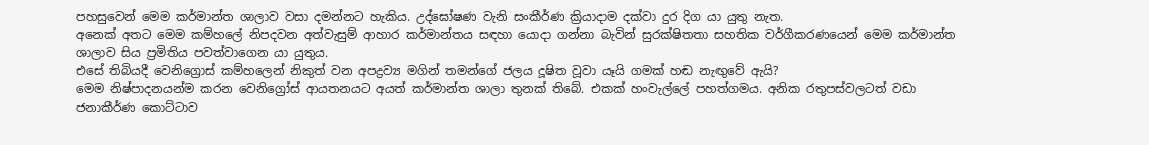පහසුවෙන් මෙම කර්මාන්ත ශාලාව වසා දමන්නට හැකිය. උද්ඝෝෂණ වැනි සංකීර්ණ ක්‍රියාදාම දක්‌වා දුර දිග යා යුතු නැත.
අනෙක්‌ අතට මෙම කම්හලේ නිපදවන අත්වැසුම් ආහාර කර්මාන්තය සඳහා යොදා ගන්නා බැවින් සුරක්‌ෂිතතා සහතික වර්ගීකරණයෙන් මෙම කර්මාන්ත ශාලාව සිය ප්‍රමිතිය පවත්වාගෙන යා යුතුය.
එසේ තිබියදී වෙනිග්‍රොස්‌ කම්හලෙන් නිකුත් වන අපද්‍රව්‍ය මගින් තමන්ගේ ජලය දූෂිත වූවා යෑයි ගමක්‌ හඬ නැඟුවේ ඇයි?
මෙම නිෂ්පාදනයන්ම කරන වෙනිග්‍රෝස්‌ ආයතනයට අයත් කර්මාන්ත ශාලා තුනක්‌ තිබේ. එකක්‌ හංවැල්ලේ පහත්ගමය. අනික රතුපස්‌වලටත් වඩා ජනාකීර්ණ කොට්‌ටාව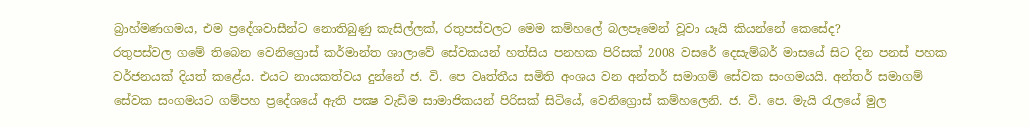බ්‍රාහ්මණගමය, එම ප්‍රදේශවාසීන්ට නොතිබුණු කැසිල්ලක්‌, රතුපස්‌වලට මෙම කම්හලේ බලපෑමෙන් වූවා යෑයි කියන්නේ කෙසේද?
රතුපස්‌වල ගමේ තිබෙන වෙනිග්‍රොස්‌ කර්මාන්ත ශාලාවේ සේවකයන් හත්සිය පනහක පිරිසක්‌ 2008 වසරේ දෙසැම්බර් මාසයේ සිට දින පනස්‌ පහක වර්ජනයක්‌ දියත් කළේය. එයට නායකත්වය දුන්නේ ජ. වි. පෙ වෘත්තීය සමිති අංශය වන අන්තර් සමාගම් සේවක සංගමයයි. අන්තර් සමාගම් සේවක සංගමයට ගම්පහ ප්‍රදේශයේ ඇති පක්‍ෂ වැඩිම සාමාජිකයන් පිරිසක්‌ සිටියේ, වෙනිග්‍රොස්‌ කම්හලෙනි. ජ. වි. පෙ. මැයි රැලයේ මුල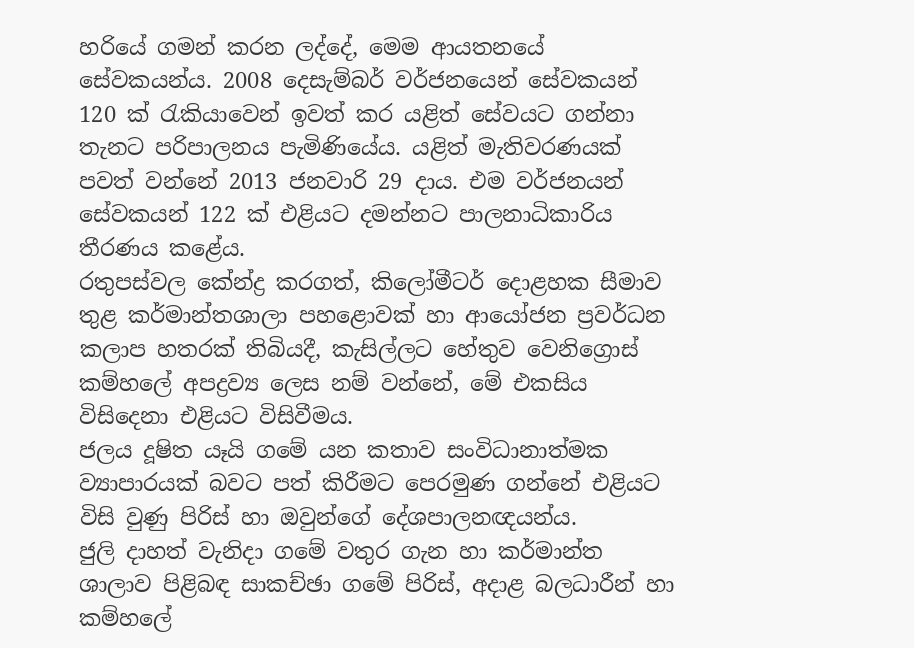හරියේ ගමන් කරන ලද්දේ, මෙම ආයතනයේ සේවකයන්ය. 2008 දෙසැම්බර් වර්ජනයෙන් සේවකයන් 120 ක්‌ රැකියාවෙන් ඉවත් කර යළිත් සේවයට ගන්නා තැනට පරිපාලනය පැමිණියේය. යළිත් මැතිවරණයක්‌ පවත් වන්නේ 2013 ජනවාරි 29 දාය. එම වර්ජනයන් සේවකයන් 122 ක්‌ එළියට දමන්නට පාලනාධිකාරිය තීරණය කළේය.
රතුපස්‌වල කේන්ද්‍ර කරගත්, කිලෝමීටර් දොළහක සීමාව තුළ කර්මාන්තශාලා පහළොවක්‌ හා ආයෝජන ප්‍රවර්ධන කලාප හතරක්‌ තිබියදී, කැසිල්ලට හේතුව වෙනිග්‍රොස්‌ කම්හලේ අපද්‍රව්‍ය ලෙස නම් වන්නේ, මේ එකසිය විසිදෙනා එළියට විසිවීමය.
ජලය දූෂිත යෑයි ගමේ යන කතාව සංවිධානාත්මක ව්‍යාපාරයක්‌ බවට පත් කිරීමට පෙරමුණ ගන්නේ එළියට විසි වුණු පිරිස්‌ හා ඔවුන්ගේ දේශපාලනඥයන්ය.
ජුලි දාහත් වැනිදා ගමේ වතුර ගැන හා කර්මාන්ත ශාලාව පිළිබඳ සාකච්ඡා ගමේ පිරිස්‌, අදාළ බලධාරීන් හා කම්හලේ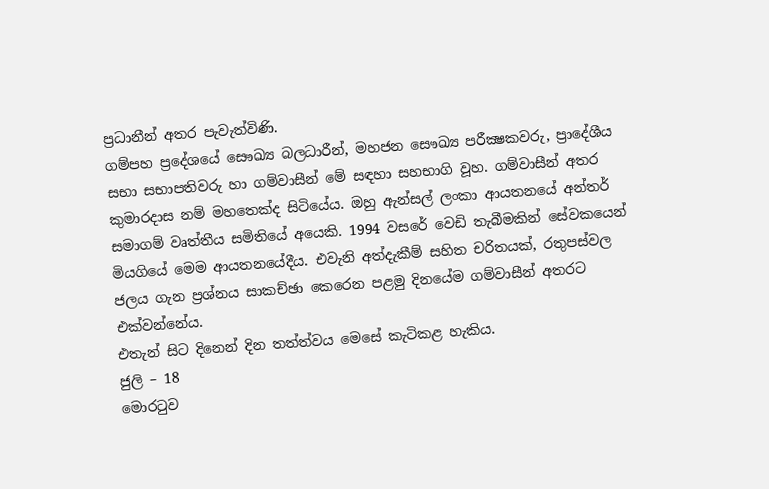ප්‍රධානීන් අතර පැවැත්විණි.
ගම්පහ ප්‍රදේශයේ සෞඛ්‍ය බලධාරීන්, මහජන සෞඛ්‍ය පරීක්‍ෂකවරු, ප්‍රාදේශීය සභා සභාපතිවරු හා ගම්වාසීන් මේ සඳහා සහභාගි වූහ. ගම්වාසීන් අතර කුමාරදාස නම් මහතෙක්‌ද සිටියේය. ඔහු ඇන්සල් ලංකා ආයතනයේ අන්තර් සමාගම් වෘත්තීය සමිතියේ අයෙකි. 1994 වසරේ වෙඩි තැබීමකින් සේවකයෙන් මියගියේ මෙම ආයතනයේදීය. එවැනි අත්දැකීම් සහිත චරිතයක්‌, රතුපස්‌වල ජලය ගැන ප්‍රශ්නය සාකච්ඡා කෙරෙන පළමු දිනයේම ගම්වාසීන් අතරට එක්‌වන්නේය.
එතැන් සිට දිනෙන් දින තත්ත්වය මෙසේ කැටිකළ හැකිය.
ජුලි – 18
මොරටුව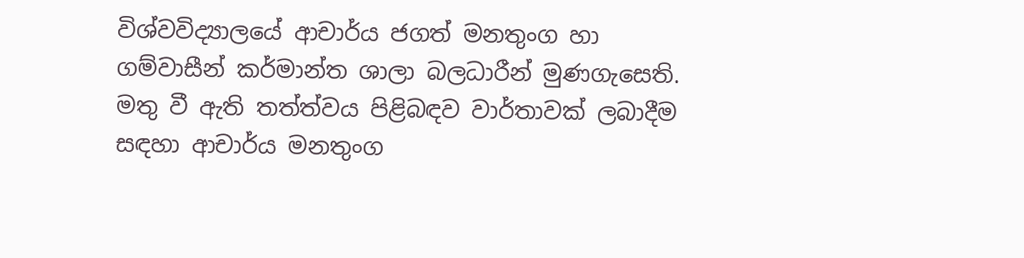විශ්වවිද්‍යාලයේ ආචාර්ය ජගත් මනතුංග හා ගම්වාසීන් කර්මාන්ත ශාලා බලධාරීන් මුණගැසෙති. මතු වී ඇති තත්ත්වය පිළිබඳව වාර්තාවක්‌ ලබාදීම සඳහා ආචාර්ය මනතුංග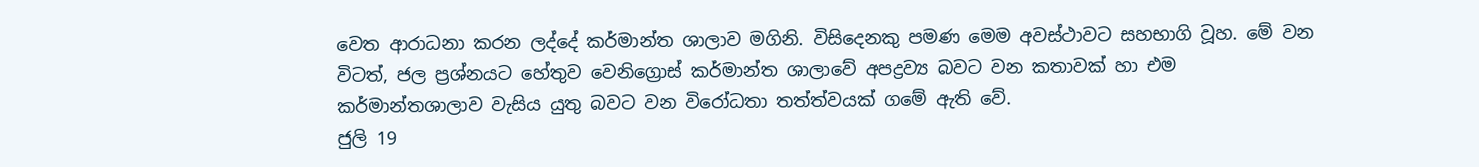වෙත ආරාධනා කරන ලද්දේ කර්මාන්ත ශාලාව මගිනි. විසිදෙනකු පමණ මෙම අවස්‌ථාවට සහභාගි වූහ. මේ වන විටත්, ජල ප්‍රශ්නයට හේතුව වෙනිග්‍රොස්‌ කර්මාන්ත ශාලාවේ අපද්‍රව්‍ය බවට වන කතාවක්‌ හා එම කර්මාන්තශාලාව වැසිය යුතු බවට වන විරෝධතා තත්ත්වයක්‌ ගමේ ඇති වේ.
ජුලි 19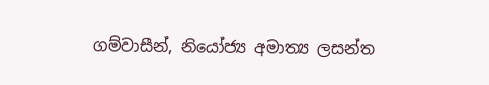ගම්වාසීන්, නියෝජ්‍ය අමාත්‍ය ලසන්ත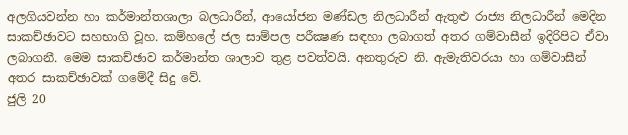අලගියවන්න හා කර්මාන්තශාලා බලධාරීන්, ආයෝජන මණ්‌ඩල නිලධාරීන් ඇතුළු රාජ්‍ය නිලධාරීන් මෙදින සාකච්ඡාවට සහභාගි වූහ. කම්හලේ ජල සාම්පල පරීක්‍ෂණ සඳහා ලබාගත් අතර ගම්වාසීන් ඉදිරිපිට ඒවා ලබාගනී. මෙම සාකච්ඡාව කර්මාන්ත ශාලාව තුළ පවත්වයි. අනතුරුව නි. ඇමැතිවරයා හා ගම්වාසීන් අතර සාකච්ඡාවක්‌ ගමේදී සිදු වේ.
ජුලි 20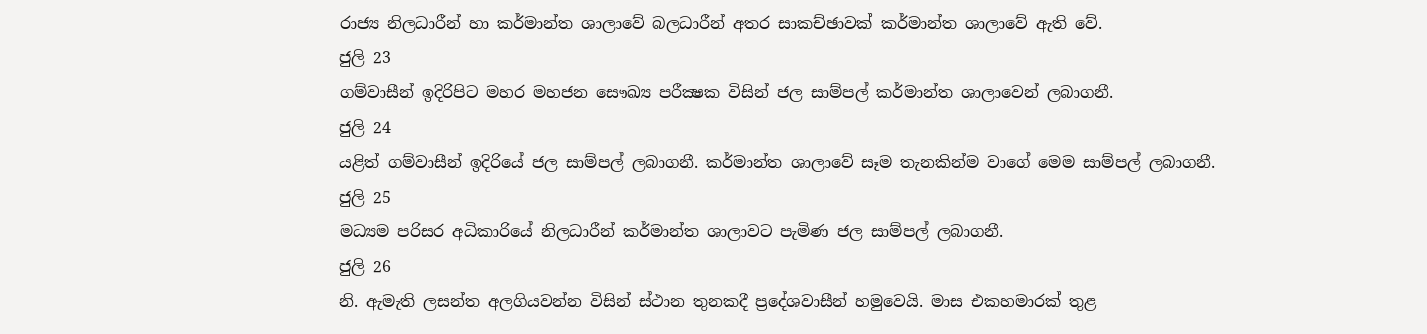රාජ්‍ය නිලධාරීන් හා කර්මාන්ත ශාලාවේ බලධාරීන් අතර සාකච්ඡාවක්‌ කර්මාන්ත ශාලාවේ ඇති වේ.
ජුලි 23
ගම්වාසීන් ඉදිරිපිට මහර මහජන සෞඛ්‍ය පරීක්‍ෂක විසින් ජල සාම්පල් කර්මාන්ත ශාලාවෙන් ලබාගනී.
ජුලි 24
යළිත් ගම්වාසීන් ඉදිරියේ ජල සාම්පල් ලබාගනී. කර්මාන්ත ශාලාවේ සෑම තැනකින්ම වාගේ මෙම සාම්පල් ලබාගනී.
ජුලි 25
මධ්‍යම පරිසර අධිකාරියේ නිලධාරීන් කර්මාන්ත ශාලාවට පැමිණ ජල සාම්පල් ලබාගනී.
ජුලි 26
නි. ඇමැති ලසන්ත අලගියවන්න විසින් ස්‌ථාන තුනකදී ප්‍රදේශවාසීන් හමුවෙයි. මාස එකහමාරක්‌ තුළ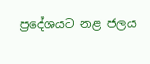ප්‍රදේශයට නළ ජලය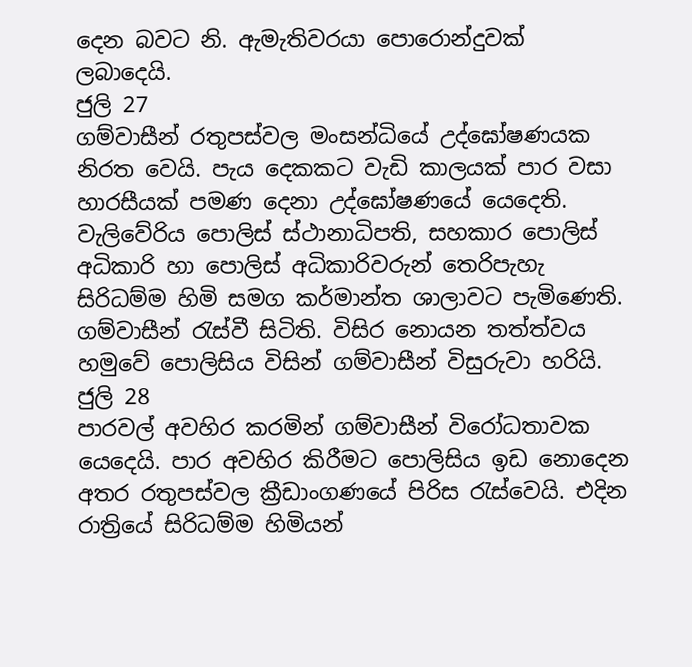දෙන බවට නි. ඇමැතිවරයා පොරොන්දුවක්‌ ලබාදෙයි.
ජුලි 27
ගම්වාසීන් රතුපස්‌වල මංසන්ධියේ උද්ඝෝෂණයක නිරත වෙයි. පැය දෙකකට වැඩි කාලයක්‌ පාර වසා හාරසීයක්‌ පමණ දෙනා උද්ඝෝෂණයේ යෙදෙති.
වැලිවේරිය පොලිස්‌ ස්‌ථානාධිපති, සහකාර පොලිස්‌ අධිකාරි හා පොලිස්‌ අධිකාරිවරුන් තෙරිපැහැ සිරිධම්ම හිමි සමග කර්මාන්ත ශාලාවට පැමිණෙති.
ගම්වාසීන් රැස්‌වී සිටිති. විසිර නොයන තත්ත්වය හමුවේ පොලිසිය විසින් ගම්වාසීන් විසුරුවා හරියි.
ජුලි 28
පාරවල් අවහිර කරමින් ගම්වාසීන් විරෝධතාවක යෙදෙයි. පාර අවහිර කිරීමට පොලිසිය ඉඩ නොදෙන අතර රතුපස්‌වල ක්‍රීඩාංගණයේ පිරිස රැස්‌වෙයි. එදින රාත්‍රියේ සිරිධම්ම හිමියන්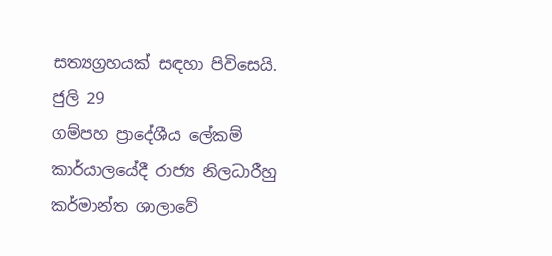සත්‍යග්‍රහයක්‌ සඳහා පිවිසෙයි.
ජුලි 29
ගම්පහ ප්‍රාදේශීය ලේකම් කාර්යාලයේදී රාජ්‍ය නිලධාරීහු කර්මාන්ත ශාලාවේ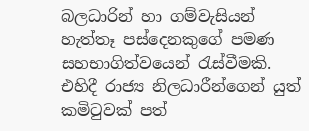බලධාරින් හා ගම්වැසියන් හැත්තෑ පස්‌දෙනකුගේ පමණ සහභාගිත්වයෙන් රැස්‌වීමකි. එහිදී රාජ්‍ය නිලධාරීන්ගෙන් යුත් කමිටුවක්‌ පත්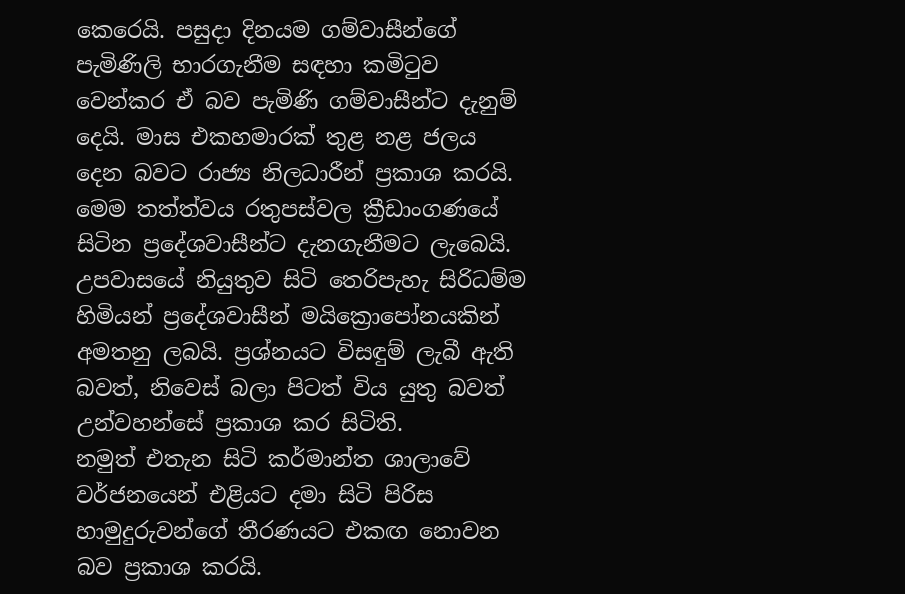කෙරෙයි. පසුදා දිනයම ගම්වාසීන්ගේ පැමිණිලි භාරගැනීම සඳහා කමිටුව වෙන්කර ඒ බව පැමිණි ගම්වාසීන්ට දැනුම් දෙයි. මාස එකහමාරක්‌ තුළ නළ ජලය දෙන බවට රාජ්‍ය නිලධාරීන් ප්‍රකාශ කරයි.
මෙම තත්ත්වය රතුපස්‌වල ක්‍රීඩාංගණයේ සිටින ප්‍රදේශවාසීන්ට දැනගැනීමට ලැබෙයි. උපවාසයේ නියුතුව සිටි තෙරිපැහැ සිරිධම්ම හිමියන් ප්‍රදේශවාසීන් මයික්‍රොපෝනයකින් අමතනු ලබයි. ප්‍රශ්නයට විසඳුම් ලැබී ඇති බවත්, නිවෙස්‌ බලා පිටත් විය යුතු බවත් උන්වහන්සේ ප්‍රකාශ කර සිටිති.
නමුත් එතැන සිටි කර්මාන්ත ශාලාවේ වර්ජනයෙන් එළියට දමා සිටි පිරිස හාමුදුරුවන්ගේ තීරණයට එකඟ නොවන බව ප්‍රකාශ කරයි.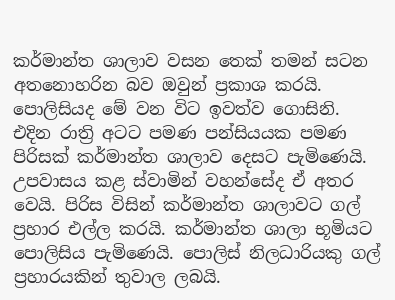කර්මාන්ත ශාලාව වසන තෙක්‌ තමන් සටන අතනොහරින බව ඔවුන් ප්‍රකාශ කරයි. පොලිසියද මේ වන විට ඉවත්ව ගොසිනි.
එදින රාත්‍රි අටට පමණ පන්සියයක පමණ පිරිසක්‌ කර්මාන්ත ශාලාව දෙසට පැමිණෙයි. උපවාසය කළ ස්‌වාමින් වහන්සේද ඒ අතර වෙයි. පිරිස විසින් කර්මාන්ත ශාලාවට ගල් ප්‍රහාර එල්ල කරයි. කර්මාන්ත ශාලා භූමියට පොලිසිය පැමිණෙයි. පොලිස්‌ නිලධාරියකු ගල් ප්‍රහාරයකින් තුවාල ලබයි.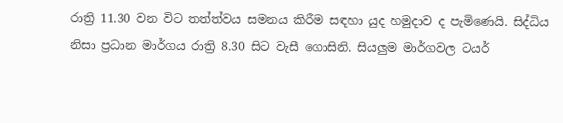රාත්‍රි 11.30 වන විට තත්ත්වය සමනය කිරීම සඳහා යුද හමුදාව ද පැමිණෙයි. සිද්ධිය නිසා ප්‍රධාන මාර්ගය රාත්‍රි 8.30 සිට වැසී ගොසිනි. සියලුම මාර්ගවල ටයර්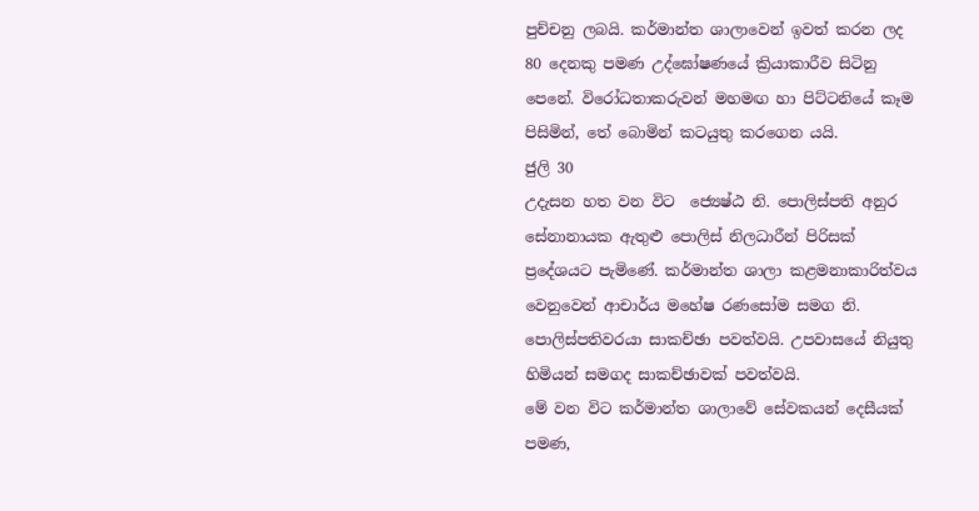පුච්චනු ලබයි. කර්මාන්ත ශාලාවෙන් ඉවත් කරන ලද 80 දෙනකු පමණ උද්ඝෝෂණයේ ක්‍රියාකාරීව සිටිනු පෙනේ. විරෝධතාකරුවන් මහමඟ හා පිට්‌ටනියේ කෑම පිසිමින්, තේ බොමින් කටයුතු කරගෙන යයි.
ජුලි 30
උදැසන හත වන විට ‍ ජ්‍යෙෂ්ඨ නි. පොලිස්‌පති අනුර සේනානායක ඇතුළු පොලිස්‌ නිලධාරීන් පිරිසක්‌ ප්‍රදේශයට පැමිණේ. කර්මාන්ත ශාලා කළමනාකාරිත්වය වෙනුවෙන් ආචාර්ය මහේෂ රණසෝම සමග නි. පොලිස්‌පතිවරයා සාකච්ඡා පවත්වයි. උපවාසයේ නියුතු හිමියන් සමගද සාකච්ඡාවක්‌ පවත්වයි.
මේ වන විට කර්මාන්ත ශාලාවේ සේවකයන් දෙසීයක්‌ පමණ,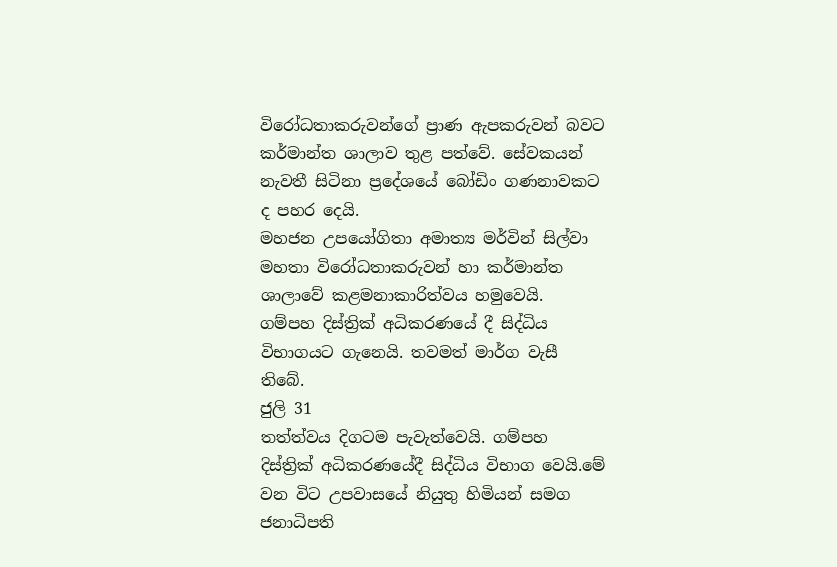විරෝධතාකරුවන්ගේ ප්‍රාණ ඇපකරුවන් බවට කර්මාන්ත ශාලාව තුළ පත්වේ. සේවකයන් නැවතී සිටිනා ප්‍රදේශයේ බෝඩිං ගණනාවකට ද පහර දෙයි.
මහජන උපයෝගිතා අමාත්‍ය මර්වින් සිල්වා මහතා විරෝධතාකරුවන් හා කර්මාන්ත ශාලාවේ කළමනාකාරිත්වය හමුවෙයි.
ගම්පහ දිස්‌ත්‍රික්‌ අධිකරණයේ දී සිද්ධිය විභාගයට ගැනෙයි. තවමත් මාර්ග වැසී තිබේ.
ජුලි 31
තත්ත්වය දිගටම පැවැත්වෙයි. ගම්පහ දිස්‌ත්‍රික්‌ අධිකරණයේදී සිද්ධිය විභාග වෙයි.මේ වන විට උපවාසයේ නියුතු හිමියන් සමග ජනාධිපති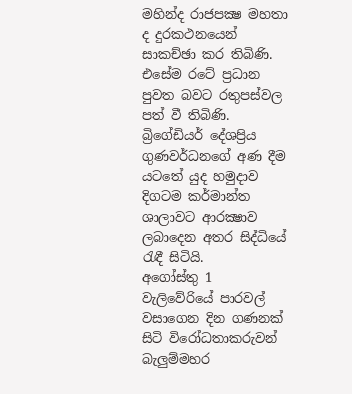මහින්ද රාජපක්‍ෂ මහතා ද දුරකථනයෙන් සාකච්ඡා කර තිබිණි. එසේම රටේ ප්‍රධාන පුවත බවට රතුපස්‌වල පත් වී තිබිණි. බ්‍රිගේඩියර් දේශප්‍රිය ගුණවර්ධනගේ අණ දීම යටතේ යුද හමුදාව දිගටම කර්මාන්ත ශාලාවට ආරක්‍ෂාව ලබාදෙන අතර සිද්ධියේ රැඳී සිටියි.
අගෝස්‌තු 1
වැලිවේරියේ පාරවල් වසාගෙන දින ගණනක්‌ සිටි විරෝධතාකරුවන් බැලුම්මහර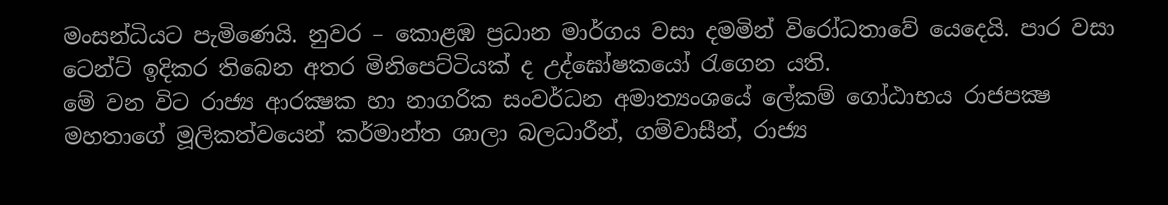මංසන්ධියට පැමිණෙයි. නුවර – කොළඹ ප්‍රධාන මාර්ගය වසා දමමින් විරෝධතාවේ යෙදෙයි. පාර වසා ටෙන්ට්‌ ඉදිකර තිබෙන අතර මිනිපෙට්‌ටියක්‌ ද උද්ඝෝෂකයෝ රැගෙන යති.
මේ වන විට රාජ්‍ය ආරක්‍ෂක හා නාගරික සංවර්ධන අමාත්‍යංශයේ ලේකම් ගෝඨාභය රාජපක්‍ෂ මහතාගේ මූලිකත්වයෙන් කර්මාන්ත ශාලා බලධාරීන්, ගම්වාසීන්, රාජ්‍ය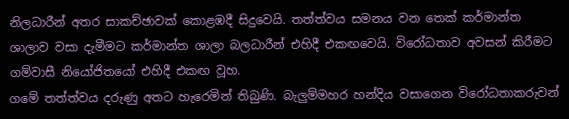නිලධාරීන් අතර සාකච්ඡාවක්‌ කොළඹදී සිදුවෙයි. තත්ත්වය සමනය වන තෙක්‌ කර්මාන්ත ශාලාව වසා දැමීමට කර්මාන්ත ශාලා බලධාරීන් එහිදී එකඟවෙයි. විරෝධතාව අවසන් කිරීමට ගම්වාසී නියෝජිතයෝ එහිදී එකඟ වූහ.
ගමේ තත්ත්වය දරුණු අතට හැරෙමින් තිබුණි. බැලුම්මහර හන්දිය වසාගෙන විරෝධතාකරුවන්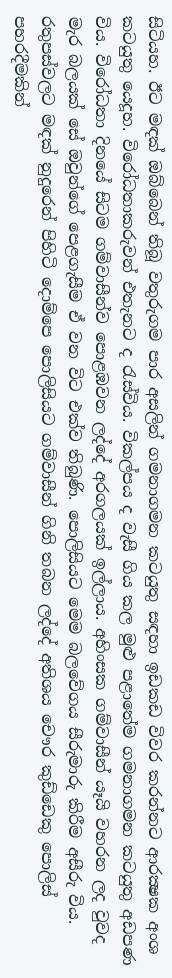සිටියහ. ඊට මඳක්‌ ඔබ්බෙන් තිබූ වතුරුගම පාර අසලින් ගමනාගමන කටයුතු සඳහා ඉඩකඩ විවර කරන්නට ආරක්‍ෂක අංශ කටයුතු යෙදූහ. විරෝධතාකරුවන් එතැනට ද රැස්‌විය. විකල්පය ද වැසී ගිය කල මුළු පළාතේම ගමනාගමන කටයුතු අඩපණ විය. විරෝධතා දිනයේ සිටම ගම්වාසීන්ව පොළඹවන ලද්දේ අරගලයක්‌ ඉල්ලාය. අහිංසක ගම්වාසීන් යෑයි වහරන ලද වුවද මැර බලයක්‌ සේ ඔවුන්ගේ පෙළගැසීම ඒ වන විට එක්‌ව තිබුණි. පොලිසියට මෙම බලවේගය සීරුමාරු කිරීම අසීරු විය.
රතුපස්‌වලට මඳක්‌ නුදුරෙන් පිහිටි දොම්පෙ පොලිසියට ගම්වාසීන් ගිනි තබන ලද්දේ අතිශය චෞර කුඩ්ඩෙකු පොලිස්‌ පහරදීමකින්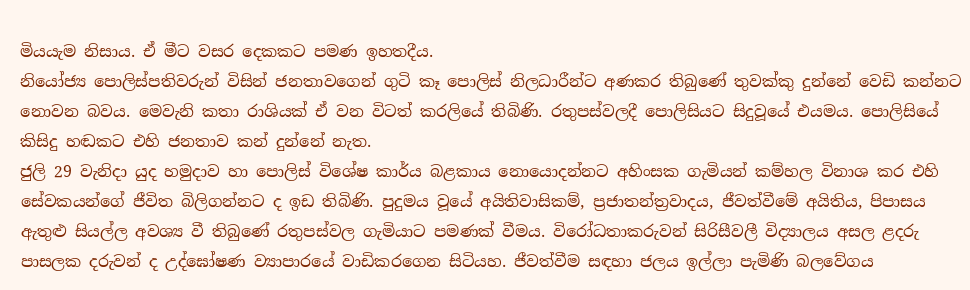මියයැම නිසාය. ඒ මීට වසර දෙකකට පමණ ඉහතදීය.
නියෝජ්‍ය පොලිස්‌පතිවරුන් විසින් ජනතාවගෙන් ගුටි කෑ පොලිස්‌ නිලධාරීන්ට අණකර තිබුණේ තුවක්‌කු දුන්නේ වෙඩි කන්නට නොවන බවය. මෙවැනි කතා රාශියක්‌ ඒ වන විටත් කරලියේ තිබිණි. රතුපස්‌වලදී පොලිසියට සිදුවූයේ එයමය. පොලිසියේ කිසිදු හඬකට එහි ජනතාව කන් දුන්නේ නැත.
ජුලි 29 වැනිදා යුද හමුදාව හා පොලිස්‌ විශේෂ කාර්ය බළකාය නොයොදන්නට අහිංසක ගැමියන් කම්හල විනාශ කර එහි සේවකයන්ගේ ජීවිත බිලිගන්නට ද ඉඩ තිබිණි. පුදුමය වූයේ අයිතිවාසිකම්, ප්‍රජාතන්ත්‍රවාදය, ජීවත්වීමේ අයිතිය, පිපාසය ඇතුළු සියල්ල අවශ්‍ය වී තිබුණේ රතුපස්‌වල ගැමියාට පමණක්‌ වීමය. විරෝධතාකරුවන් සිරිසීවලී විද්‍යාලය අසල ළදරු පාසලක දරුවන් ද උද්ඝෝෂණ ව්‍යාපාරයේ වාඩිකරගෙන සිටියහ. ජීවත්වීම සඳහා ජලය ඉල්ලා පැමිණි බලවේගය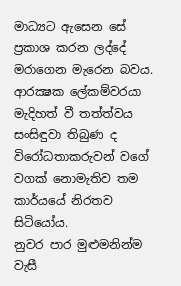මාධ්‍යට ඇසෙන සේ ප්‍රකාශ කරන ලද්දේ මරාගෙන මැරෙන බවය. ආරක්‍ෂක ලේකම්වරයා මැදිහත් වී තත්ත්වය සංසිඳුවා තිබුණ ද විරෝධතාකරුවන් වගේ වගක්‌ නොමැතිව තම කාර්යයේ නිරතව සිටියෝය.
නුවර පාර මුළුමනින්ම වැසී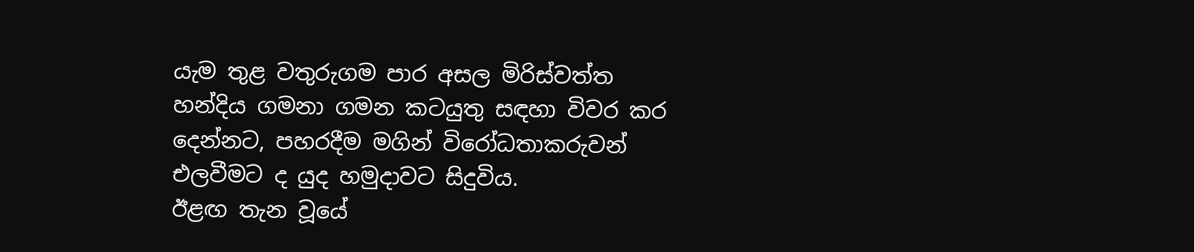යැම තුළ වතුරුගම පාර අසල මිරිස්‌වත්ත හන්දිය ගමනා ගමන කටයුතු සඳහා විවර කර දෙන්නට, පහරදීම මගින් විරෝධතාකරුවන් එලවීමට ද යුද හමුදාවට සිදුවිය.
ඊළඟ තැන වූයේ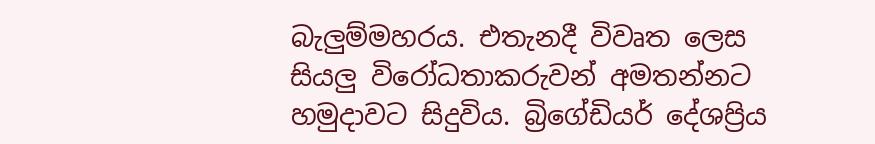බැලුම්මහරය. එතැනදී විවෘත ලෙස සියලු විරෝධතාකරුවන් අමතන්නට හමුදාවට සිදුවිය. බ්‍රිගේඩියර් දේශප්‍රිය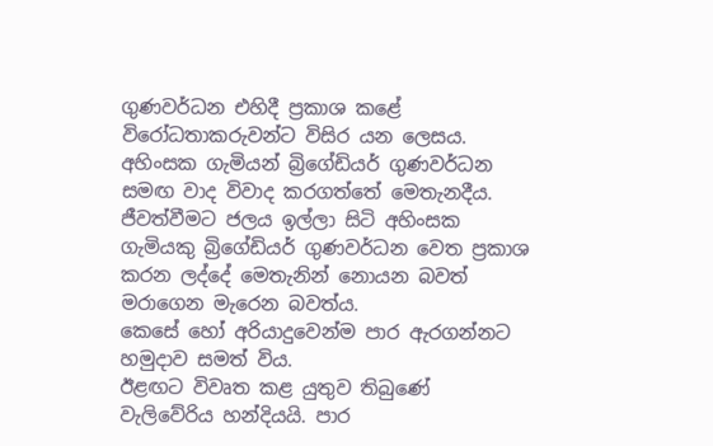ගුණවර්ධන එහිදී ප්‍රකාශ කළේ විරෝධතාකරුවන්ට විසිර යන ලෙසය. අහිංසක ගැමියන් බ්‍රිගේඩියර් ගුණවර්ධන සමඟ වාද විවාද කරගත්තේ මෙතැනදීය. ජීවත්වීමට ජලය ඉල්ලා සිටි අහිංසක ගැමියකු බ්‍රිගේඩියර් ගුණවර්ධන වෙත ප්‍රකාශ කරන ලද්දේ මෙතැනින් නොයන බවත් මරාගෙන මැරෙන බවත්ය.
කෙසේ හෝ අරියාදුවෙන්ම පාර ඇරගන්නට හමුදාව සමත් විය.
ඊළඟට විවෘත කළ යුතුව තිබුණේ වැලිවේරිය හන්දියයි. පාර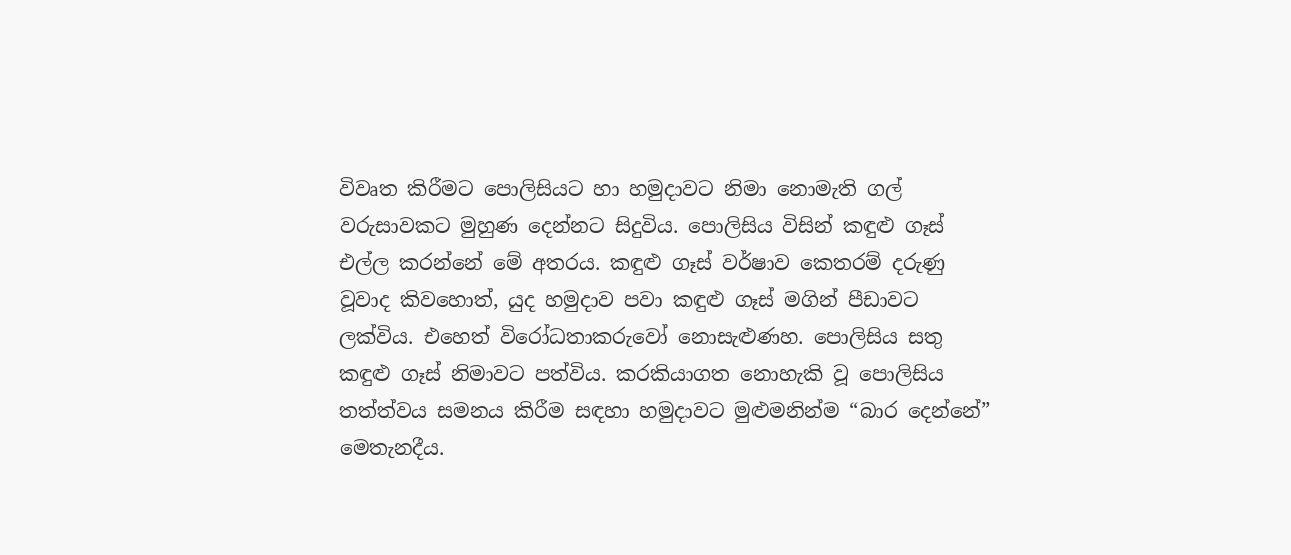විවෘත කිරීමට පොලිසියට හා හමුදාවට නිමා නොමැති ගල් වරුසාවකට මුහුණ දෙන්නට සිදුවිය. පොලිසිය විසින් කඳුළු ගෑස්‌ එල්ල කරන්නේ මේ අතරය. කඳුළු ගෑස්‌ වර්ෂාව කෙතරම් දරුණු වූවාද කිවහොත්, යුද හමුදාව පවා කඳුළු ගෑස්‌ මගින් පීඩාවට ලක්‌විය. එහෙත් විරෝධතාකරුවෝ නොසැළුණහ. පොලිසිය සතු කඳුළු ගෑස්‌ නිමාවට පත්විය. කරකියාගත නොහැකි වූ පොලිසිය තත්ත්වය සමනය කිරීම සඳහා හමුදාවට මුළුමනින්ම “බාර දෙන්නේ” මෙතැනදීය.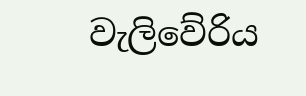වැලිවේරිය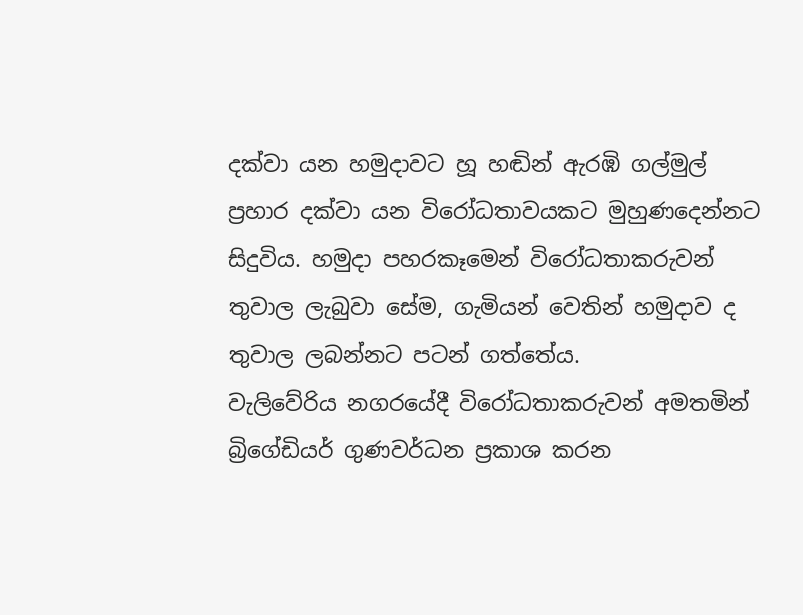දක්‌වා යන හමුදාවට හූ හඬින් ඇරඹි ගල්මුල් ප්‍රහාර දක්‌වා යන විරෝධතාවයකට මුහුණදෙන්නට සිදුවිය. හමුදා පහරකෑමෙන් විරෝධතාකරුවන් තුවාල ලැබුවා සේම, ගැමියන් වෙතින් හමුදාව ද තුවාල ලබන්නට පටන් ගත්තේය.
වැලිවේරිය නගරයේදී විරෝධතාකරුවන් අමතමින් බ්‍රිගේඩියර් ගුණවර්ධන ප්‍රකාශ කරන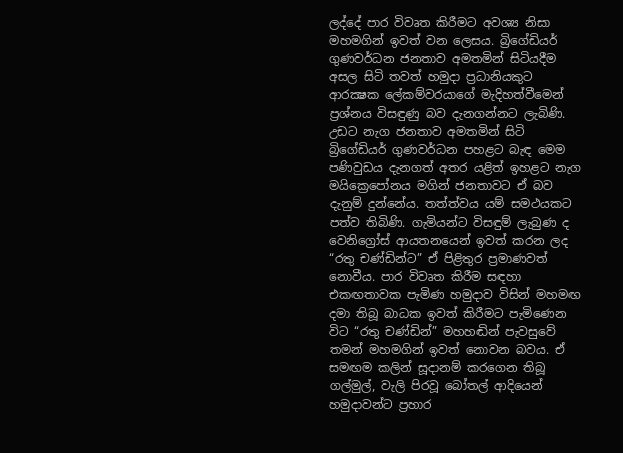ලද්දේ පාර විවෘත කිරීමට අවශ්‍ය නිසා මහමගින් ඉවත් වන ලෙසය. බ්‍රිගේඩියර් ගුණවර්ධන ජනතාව අමතමින් සිටියදීම අසල සිටි තවත් හමුදා ප්‍රධානියකුට ආරක්‍ෂක ලේකම්වරයාගේ මැදිහත්වීමෙන් ප්‍රශ්නය විසඳුණු බව දැනගන්නට ලැබිණි. උඩට නැග ජනතාව අමතමින් සිටි බ්‍රිගේඩියර් ගුණවර්ධන පහළට බැඳ මෙම පණිවුඩය දැනගත් අතර යළිත් ඉහළට නැග මයික්‍රෙපෝනය මගින් ජනතාවට ඒ බව දැනුම් දුන්නේය. තත්ත්වය යම් සමථයකට පත්ව තිබිණි. ගැමියන්ට විසඳුම් ලැබුණ ද වෙනිග්‍රෝස්‌ ආයතනයෙන් ඉවත් කරන ලද “රතු චණ්‌ඩින්ට” ඒ පිළිතුර ප්‍රමාණවත් නොවීය. පාර විවෘත කිරීම සඳහා එකඟතාවක පැමිණ හමුදාව විසින් මහමඟ දමා තිබූ බාධක ඉවත් කිරීමට පැමිණෙන විට “රතු චණ්‌ඩින්” මහහඬින් පැවසුවේ තමන් මහමගින් ඉවත් නොවන බවය. ඒ සමඟම කලින් සූදානම් කරගෙන තිබූ ගල්මුල්, වැලි පිරවූ බෝතල් ආදියෙන් හමුදාවන්ට ප්‍රහාර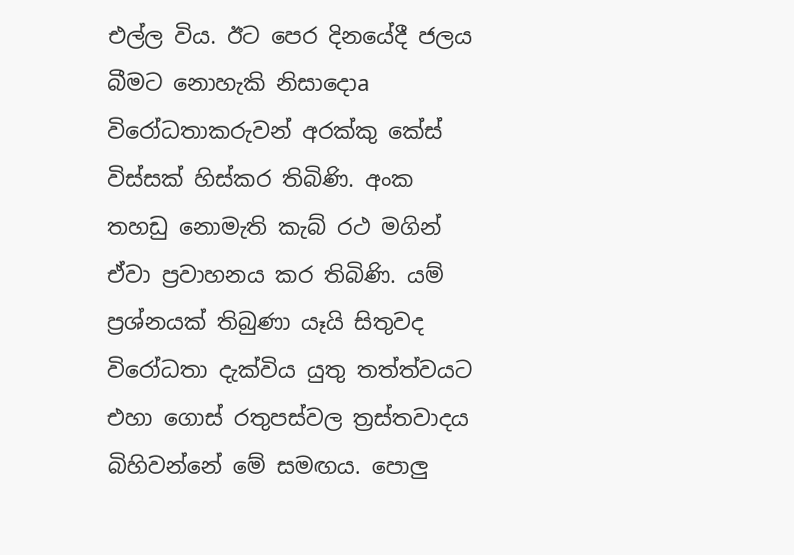එල්ල විය. ඊට පෙර දිනයේදී ජලය බීමට නොහැකි නිසාදොa විරෝධතාකරුවන් අරක්‌කු කේස්‌ විස්‌සක්‌ හිස්‌කර තිබිණි. අංක තහඩු නොමැති කැබ් රථ මගින් ඒවා ප්‍රවාහනය කර තිබිණි. යම් ප්‍රශ්නයක්‌ තිබුණා යෑයි සිතුවද විරෝධතා දැක්‌විය යුතු තත්ත්වයට එහා ගොස්‌ රතුපස්‌වල ත්‍රස්‌තවාදය බිහිවන්නේ මේ සමඟය. පොලු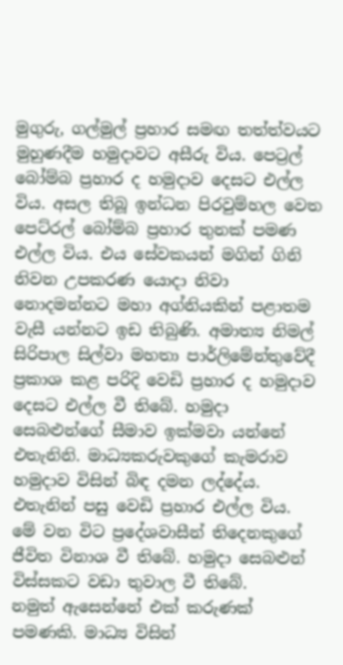මුගුරු, ගල්මුල් ප්‍රහාර සමඟ තත්ත්වයට මුහුණදීම හමුදාවට අසීරු විය. පෙට්‍රල් බෝම්බ ප්‍රහාර ද හමුදාව දෙසට එල්ල විය. අසල තිබූ ඉන්ධන පිරවුම්හල වෙත පෙට්‌රල් බෝම්බ ප්‍රහාර තුනක්‌ පමණ එල්ල විය. එය සේවකයන් මගින් ගිනි නිවන උපකරණ යොදා නිවා නොදමන්නට මහා අග්නියකින් පළාතම වැසී යන්නට ඉඩ තිබුණි. අමාත්‍ය නිමල් සිරිපාල සිල්වා මහතා පාර්ලිමේන්තුවේදී ප්‍රකාශ කළ පරිදි වෙඩි ප්‍රහාර ද හමුදාව දෙසට එල්ල වී තිබේ. හමුදා සෙබළුන්ගේ සීමාව ඉක්‌මවා යන්නේ එතැනිනි. මාධ්‍යකරුවකුගේ කැමරාව හමුදාව විසින් බිඳ දමන ලද්දේය. එතැනින් පසු වෙඩි ප්‍රහාර එල්ල විය.
මේ වන විට ප්‍රදේශවාසීන් තිදෙනකුගේ ජීවිත විනාශ වී තිබේ. හමුදා සෙබළුන් විස්‌සකට වඩා තුවාල වී තිබේ.
නමුත් ඇසෙන්නේ එක්‌ කරුණක්‌ පමණකි. මාධ්‍ය විසින්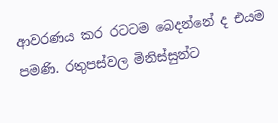ආවරණය කර රටටම බෙදන්නේ ද එයම පමණි. රතුපස්‌වල මිනිස්‌සුන්ට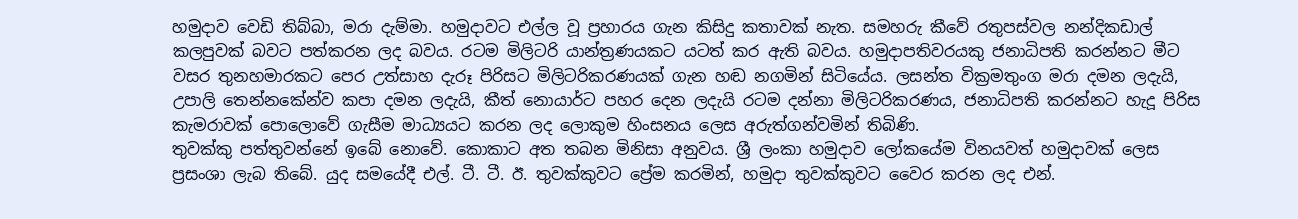හමුදාව වෙඩි තිබ්බා, මරා දැම්මා. හමුදාවට එල්ල වූ ප්‍රහාරය ගැන කිසිදු කතාවක්‌ නැත. සමහරු කීවේ රතුපස්‌වල නන්දිකඩාල් කලපුවක්‌ බවට පත්කරන ලද බවය. රටම මිලිටරි යාන්ත්‍රණයකට යටත් කර ඇති බවය. හමුදාපතිවරයකු ජනාධිපති කරන්නට මීට වසර තුනහමාරකට පෙර උත්සාහ දැරූ පිරිසට මිලිටරිකරණයක්‌ ගැන හඬ නගමින් සිටියේය. ලසන්ත වික්‍රමතුංග මරා දමන ලදැයි, උපාලි තෙන්නකේන්ව කපා දමන ලදැයි, කීත් නොයාර්ට පහර දෙන ලදැයි රටම දන්නා මිලිටරිකරණය, ජනාධිපති කරන්නට හැදූ පිරිස කැමරාවක්‌ පොලොවේ ගැසීම මාධ්‍යයට කරන ලද ලොකුම හිංසනය ලෙස අරුත්ගන්වමින් තිබිණි.
තුවක්‌කු පත්තුවන්නේ ඉබේ නොවේ. කොකාට අත තබන මිනිසා අනුවය. ශ්‍රී ලංකා හමුදාව ලෝකයේම විනයවත් හමුදාවක්‌ ලෙස ප්‍රසංශා ලැබ තිබේ. යුද සමයේදී එල්. ටී. ටී. ඊ. තුවක්‌කුවට ප්‍රේම කරමින්, හමුදා තුවක්‌කුවට වෛර කරන ලද එන්.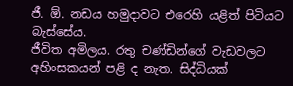ජී. ඕ. නඩය හමුදාවට එරෙහි යළිත් පිටියට බැස්‌සේය.
ජීවිත අමිලය. රතු චණ්‌ඩින්ගේ වැඩවලට අහිංසකයන් පළි ද නැත. සිද්ධියක්‌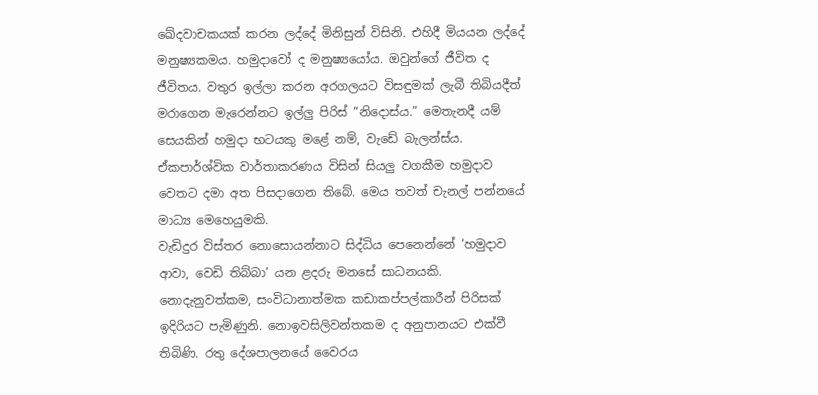ඛේදවාචකයක්‌ කරන ලද්දේ මිනිසුන් විසිනි. එහිදී මියයන ලද්දේ මනුෂ්‍යකමය. හමුදාවෝ ද මනුෂ්‍යයෝය. ඔවුන්ගේ ජීවිත ද ජීවිතය. වතුර ඉල්ලා කරන අරගලයට විසඳුමක්‌ ලැබී තිබියදීත් මරාගෙන මැරෙන්නට ඉල්ලු පිරිස්‌ “නිදොස්‌ය.” මෙතැනදී යම් සෙයකින් හමුදා භටයකු මළේ නම්, වැඩේ බැලන්ස්‌ය. ඒකපාර්ශ්වික වාර්තාකරණය විසින් සියලු වගකීම හමුදාව වෙතට දමා අත පිසදාගෙන තිබේ. මෙය තවත් චැනල් පන්නයේ මාධ්‍ය මෙහෙයුමකි.
වැඩිදුර විස්‌තර නොසොයන්නාට සිද්ධිය පෙනෙන්නේ ‘හමුදාව ආවා, වෙඩි තිබ්බා’ යන ළදරු මනසේ සාධනයකි. නොදැනුවත්කම, සංවිධානාත්මක කඩාකප්පල්කාරීන් පිරිසක්‌ ඉදිරියට පැමිණුනි. නොඉවසිලිවන්තකම ද අනුපානයට එක්‌වී තිබිණි. රතු දේශපාලනයේ වෛරය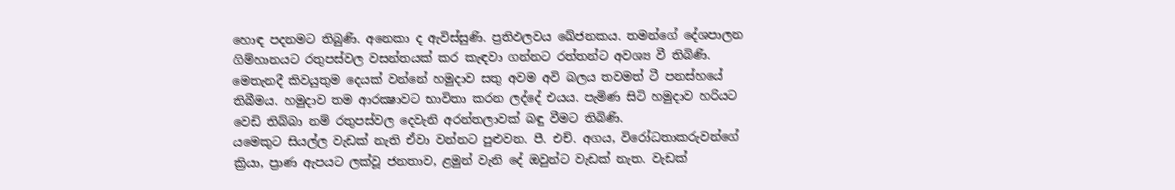හොඳ පදනමට තිබුණි. අනෙකා ද ඇවිස්‌සුණි. ප්‍රතිඵලවය ඛේජනකය. තමන්ගේ දේශපාලන ගිම්හානයට රතුපස්‌වල වසන්තයක්‌ කර කැඳවා ගන්නට රත්තන්ට අවශ්‍ය වී තිබිණි.
මෙතැනදී කිවයුතුම දෙයක්‌ වන්නේ හමුදාව සතු අවම අවි බලය තවමත් ටී පනස්‌හයේ තිබීමය. හමුදාව තම ආරක්‍ෂාවට භාවිතා කරන ලද්දේ එයය. පැමිණ සිටි හමුදාව හරියට වෙඩි තිබ්බා නම් රතුපස්‌වල දෙවැනි අරන්තලාවක්‌ බඳු වීමට තිබිණි.
යමෙකුට සියල්ල වැඩක්‌ නැති ඒවා වන්නට පුළුවන. පී. එච්. අගය, විරෝධතාකරුවන්ගේ ක්‍රියා, ප්‍රාණ ඇපයට ලක්‌වූ ජනතාව, ළමුන් වැනි දේ ඔවුන්ට වැඩක්‌ නැත. වැඩක්‌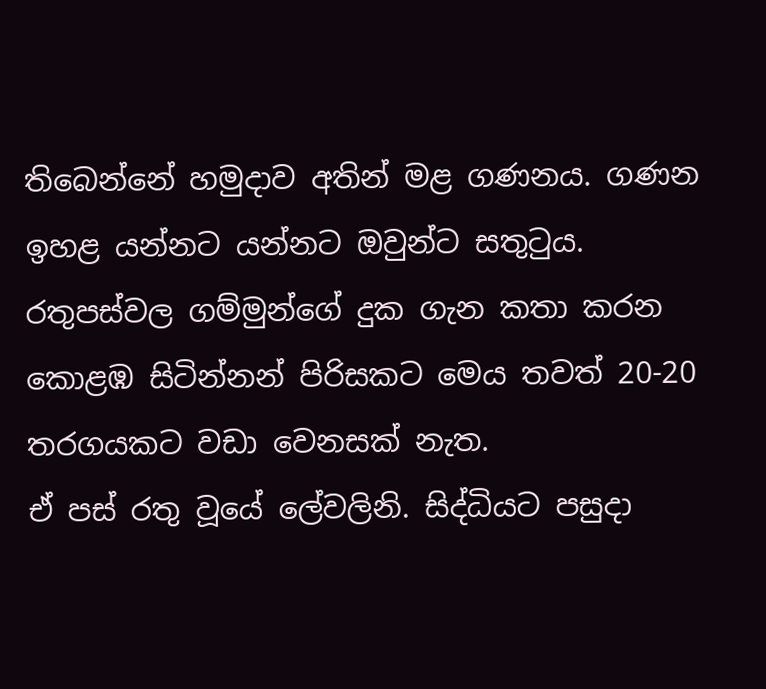තිබෙන්නේ හමුදාව අතින් මළ ගණනය. ගණන ඉහළ යන්නට යන්නට ඔවුන්ට සතුටුය. රතුපස්‌වල ගම්මුන්ගේ දුක ගැන කතා කරන කොළඹ සිටින්නන් පිරිසකට මෙය තවත් 20-20 තරගයකට වඩා වෙනසක්‌ නැත.
ඒ පස්‌ රතු වූයේ ලේවලිනි. සිද්ධියට පසුදා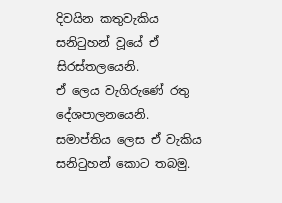දිවයින කතුවැකිය සනිටුහන් වූයේ ඒ සිරස්‌තලයෙනි.
ඒ ලෙය වැගිරුණේ රතු දේශපාලනයෙනි.
සමාප්තිය ලෙස ඒ වැකිය සනිටුහන් කොට තබමු.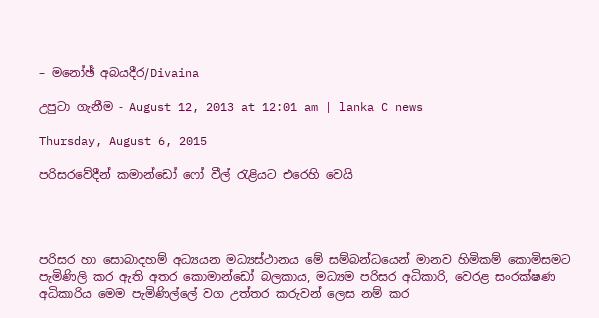– මනෝඡ් අබයදීර/Divaina

උපුටා ගැනීම - August 12, 2013 at 12:01 am | lanka C news

Thursday, August 6, 2015

පරිසරවේදීන් කමාන්ඩෝ ෆෝ වීල් රැළියට එරෙහි වෙයි




පරිසර හා සොබාදහම් අධ්‍යයන මධ්‍යස්ථානය මේ සම්බන්ධයෙන් මානව හිමිකම් කොමිසමට පැමිණිලි කර ඇති අතර කොමාන්ඩෝ බලකාය, මධ්‍යම පරිසර අධිකාරි, වෙරළ සංරක්ෂණ අධිකාරිය මෙම පැමිණිල්ලේ වග උත්තර කරුවන් ලෙස නම් කර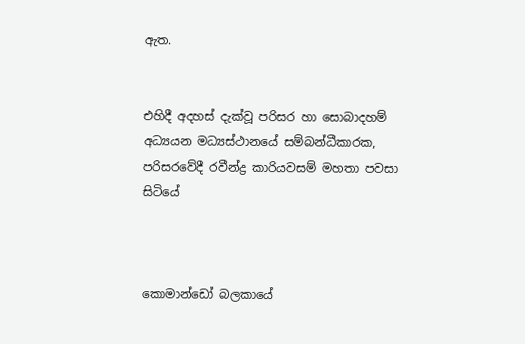ඇත.


එහිදී අදහස් දැක්වූ පරිසර හා සොබාදහම් අධ්‍යයන මධ්‍යස්ථානයේ සම්බන්ධීකාරක, පරිසරවේදී රවීන්ද්‍ර කාරියවසම් මහතා පවසා සිටියේ



කොමාන්ඩෝ බලකායේ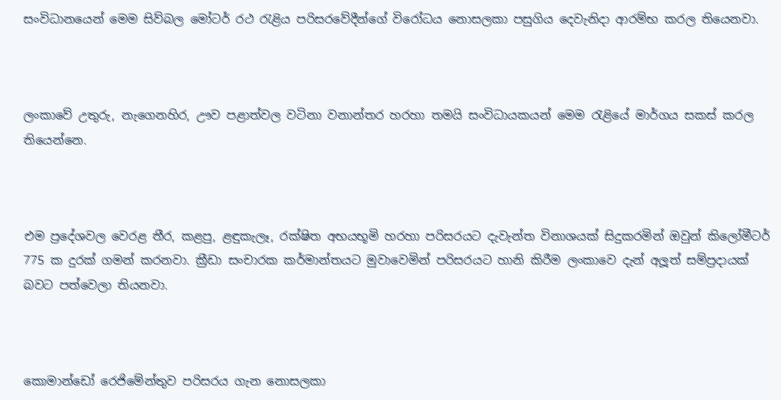සංවිධානයෙන් මෙම සිව්බල මෝටර් රථ රැළිය පරිසරවේදීන්ගේ විරෝධය නොසලකා පසුගිය දෙවැනිදා ආරම්භ කරල තියෙනවා.



ලංකාවේ උතුරු, නැගෙනහිර, ඌව පළාත්වල වටිනා වනාන්තර හරහා තමයි සංවිධායකයන් මෙම රැළියේ මාර්ගය සකස් කරල තියෙන්නෙ.



එම ප්‍රදේශවල වෙරළ තීර, කළපු, ළඳුකැලෑ, රක්ෂිත අභයභූමි හරහා පරිසරයට දැවැන්ත විනාශයක් සිදුකරමින් ඔවුන් කිලෝමීටර් 775 ක දුරක් ගමන් කරනවා. ක්‍රීඩා සංචාරක කර්මාන්තයට මුවාවෙමින් පරිසරයට හානි කිරීම ලංකාවෙ දැන් අලූ‍ත් සම්ප්‍රදායක් බවට පත්වෙලා තියනවා.



කොමාන්ඩෝ රෙජිමේන්තුව පරිසරය ගැන නොසලකා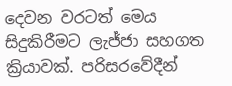දෙවන වරටත් මෙය සිදුකිරීමට ලැජ්ජා සහගත ක්‍රියාවක්. පරිසරවේදීන්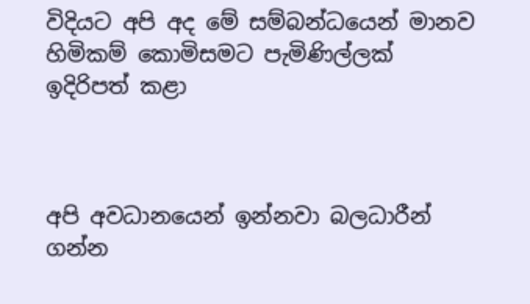විදියට අපි අද මේ සම්බන්ධයෙන් මානව හිමිකම් කොමිසමට පැමිණිල්ලක් ඉදිරිපත් කළා



අපි අවධානයෙන් ඉන්නවා බලධාරීන් ගන්න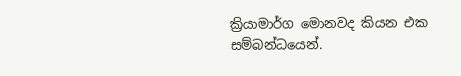ක්‍රියාමාර්ග මොනවද කියන එක සම්බන්ධයෙන්.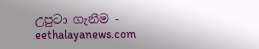උපුටා ගැනීම - eethalayanews.com